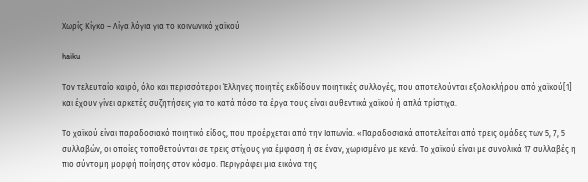Χωρίς Κίγκο – Λίγα λόγια για το κοινωνικό χαϊκού

haiku

Τον τελευταίο καιρό, όλο και περισσότεροι Έλληνες ποιητές εκδίδουν ποιητικές συλλογές, που αποτελούνται εξολοκλήρου από χαϊκού[1] και έχουν γίνει αρκετές συζητήσεις για το κατά πόσο τα έργα τους είναι αυθεντικά χαϊκού ή απλά τρίστιχα.

Το χαϊκού είναι παραδοσιακό ποιητικό είδος, που προέρχεται από την Ιαπωνία. «Παραδοσιακά αποτελείται από τρεις ομάδες των 5, 7, 5 συλλαβών, οι οποίες τοποθετούνται σε τρεις στίχους για έμφαση ή σε έναν, χωρισμένο με κενά. Το χαϊκού είναι με συνολικά 17 συλλαβές η πιο σύντομη μορφή ποίησης στον κόσμο. Περιγράφει μια εικόνα της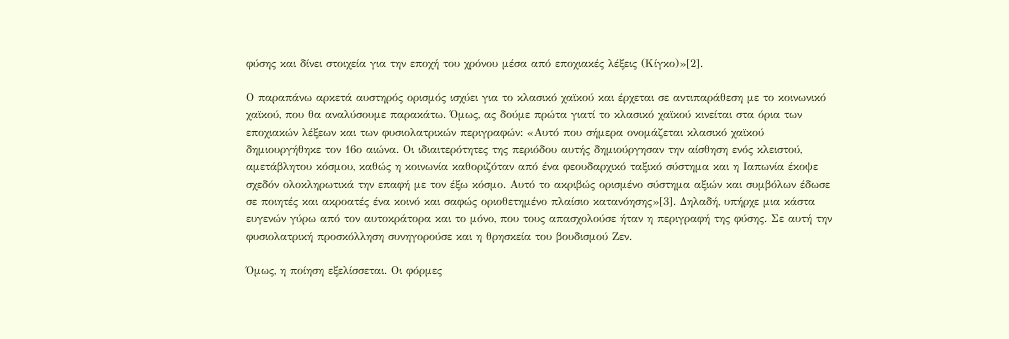φύσης και δίνει στοιχεία για την εποχή του χρόνου μέσα από εποχιακές λέξεις (Κίγκο)»[2].

Ο παραπάνω αρκετά αυστηρός ορισμός ισχύει για το κλασικό χαϊκού και έρχεται σε αντιπαράθεση με το κοινωνικό χαϊκού, που θα αναλύσουμε παρακάτω. Όμως, ας δούμε πρώτα γιατί το κλασικό χαϊκού κινείται στα όρια των εποχιακών λέξεων και των φυσιολατρικών περιγραφών: «Αυτό που σήμερα ονομάζεται κλασικό χαϊκού δημιουργήθηκε τον 16ο αιώνα. Οι ιδιαιτερότητες της περιόδου αυτής δημιούργησαν την αίσθηση ενός κλειστού, αμετάβλητου κόσμου, καθώς η κοινωνία καθοριζόταν από ένα φεουδαρχικό ταξικό σύστημα και η Ιαπωνία έκοψε σχεδόν ολοκληρωτικά την επαφή με τον έξω κόσμο. Αυτό το ακριβώς ορισμένο σύστημα αξιών και συμβόλων έδωσε σε ποιητές και ακροατές ένα κοινό και σαφώς οριοθετημένο πλαίσιο κατανόησης»[3]. Δηλαδή, υπήρχε μια κάστα ευγενών γύρω από τον αυτοκράτορα και το μόνο, που τους απασχολούσε ήταν η περιγραφή της φύσης. Σε αυτή την φυσιολατρική προσκόλληση συνηγορούσε και η θρησκεία του βουδισμού Ζεν.

Όμως, η ποίηση εξελίσσεται. Οι φόρμες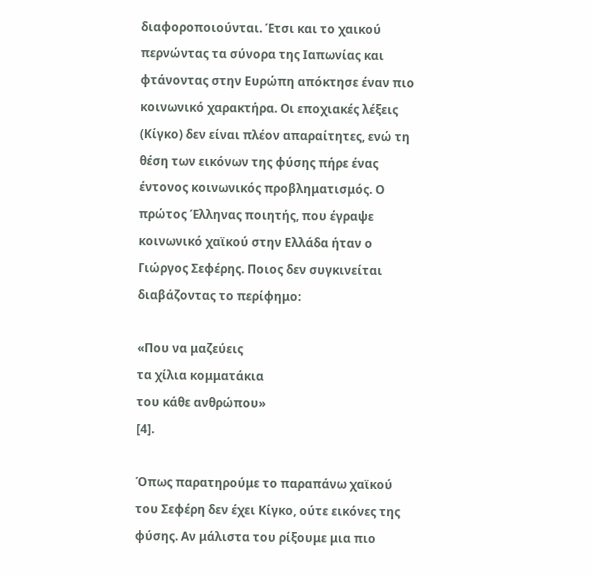διαφοροποιούνται. Έτσι και το χαικού περνώντας τα σύνορα της Ιαπωνίας και φτάνοντας στην Ευρώπη απόκτησε έναν πιο κοινωνικό χαρακτήρα. Οι εποχιακές λέξεις (Κίγκο) δεν είναι πλέον απαραίτητες, ενώ τη θέση των εικόνων της φύσης πήρε ένας έντονος κοινωνικός προβληματισμός. Ο πρώτος Έλληνας ποιητής, που έγραψε κοινωνικό χαϊκού στην Ελλάδα ήταν ο Γιώργος Σεφέρης. Ποιος δεν συγκινείται διαβάζοντας το περίφημο:

«Που να μαζεύεις
τα χίλια κομματάκια
του κάθε ανθρώπου»
[4].

Όπως παρατηρούμε το παραπάνω χαϊκού του Σεφέρη δεν έχει Κίγκο, ούτε εικόνες της φύσης. Αν μάλιστα του ρίξουμε μια πιο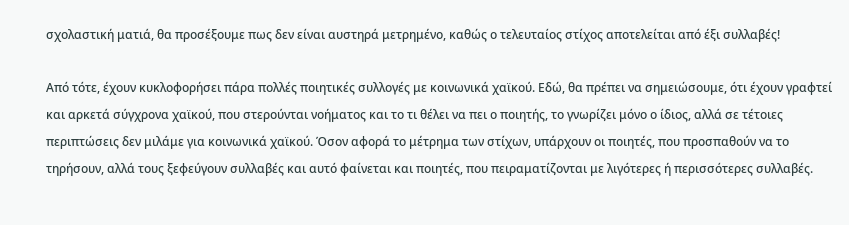σχολαστική ματιά, θα προσέξουμε πως δεν είναι αυστηρά μετρημένο, καθώς ο τελευταίος στίχος αποτελείται από έξι συλλαβές!

Από τότε, έχουν κυκλοφορήσει πάρα πολλές ποιητικές συλλογές με κοινωνικά χαϊκού. Εδώ, θα πρέπει να σημειώσουμε, ότι έχουν γραφτεί και αρκετά σύγχρονα χαϊκού, που στερούνται νοήματος και το τι θέλει να πει ο ποιητής, το γνωρίζει μόνο ο ίδιος, αλλά σε τέτοιες περιπτώσεις δεν μιλάμε για κοινωνικά χαϊκού. Όσον αφορά το μέτρημα των στίχων, υπάρχουν οι ποιητές, που προσπαθούν να το τηρήσουν, αλλά τους ξεφεύγουν συλλαβές και αυτό φαίνεται και ποιητές, που πειραματίζονται με λιγότερες ή περισσότερες συλλαβές.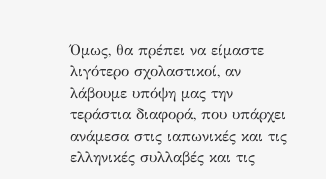Όμως, θα πρέπει να είμαστε λιγότερο σχολαστικοί, αν λάβουμε υπόψη μας την τεράστια διαφορά, που υπάρχει ανάμεσα στις ιαπωνικές και τις ελληνικές συλλαβές και τις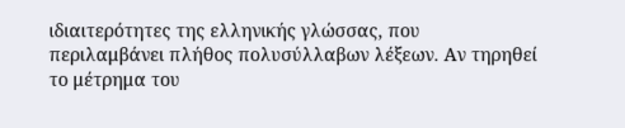ιδιαιτερότητες της ελληνικής γλώσσας, που περιλαμβάνει πλήθος πολυσύλλαβων λέξεων. Αν τηρηθεί το μέτρημα του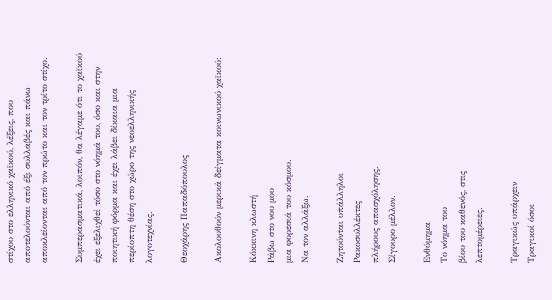στίχου στο ελληνικό χαϊκού, λέξεις, που αποτελούνται από έξι συλλαβές και πάνω αποκλείονται από τον πρώτο και τον τρίτο στίχο.

Συμπερασματικά, λοιπόν, θα λέγαμε ότι το χαϊκού έχει εξελιχθεί τόσο στο νόημά του, όσο και στην ποιητική φόρμα και έχει λάβει δίκαια μια περίοπτη θέση στο χώρο της νεοελληνικής λογοτεχνίας.

Θεοχάρης Παπαδόπουλος

Ακολουθούν μερικά δείγματα κοινωνικού χαϊκού:

Κόκκινη κλωστή
Ράβω στο νου μου
μια φορεσιά του κόσμου.
Να τον αλλάξω.

Ζητούνται υπάλληλοι
Ρακοσυλλέκτες
πλήρους απασχόλησης.
Σίγουρο μέλλον.

Ενθύμημα
Το νόημα του
βίου του καθενός, στις
λεπτομέρειες.

Τραγικώς υπάρχειν
Τραγικοί όσοι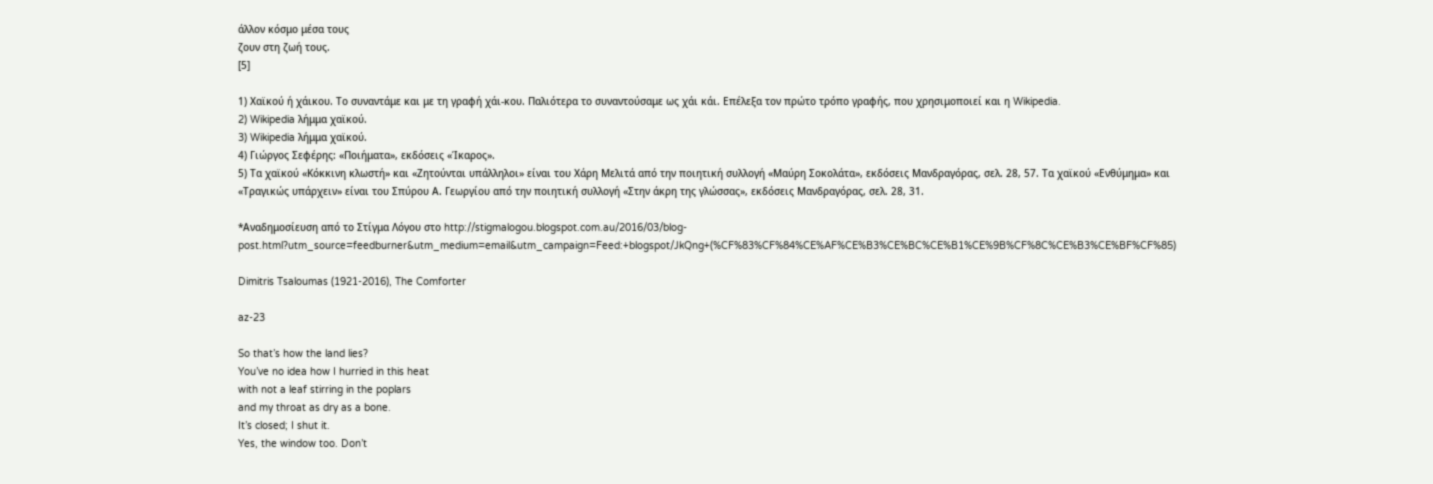άλλον κόσμο μέσα τους
ζουν στη ζωή τους.
[5]

1) Χαϊκού ή χάικου. Το συναντάμε και με τη γραφή χάι-κου. Παλιότερα το συναντούσαμε ως χάι κάι. Επέλεξα τον πρώτο τρόπο γραφής, που χρησιμοποιεί και η Wikipedia.
2) Wikipedia λήμμα χαϊκού.
3) Wikipedia λήμμα χαϊκού.
4) Γιώργος Σεφέρης: «Ποιήματα», εκδόσεις «Ίκαρος».
5) Τα χαϊκού «Κόκκινη κλωστή» και «Ζητούνται υπάλληλοι» είναι του Χάρη Μελιτά από την ποιητική συλλογή «Μαύρη Σοκολάτα», εκδόσεις Μανδραγόρας, σελ. 28, 57. Τα χαϊκού «Ενθύμημα» και «Τραγικώς υπάρχειν» είναι του Σπύρου Α. Γεωργίου από την ποιητική συλλογή «Στην άκρη της γλώσσας», εκδόσεις Μανδραγόρας, σελ. 28, 31.

*Αναδημοσίευση από το Στίγμα Λόγου στο http://stigmalogou.blogspot.com.au/2016/03/blog-post.html?utm_source=feedburner&utm_medium=email&utm_campaign=Feed:+blogspot/JkQng+(%CF%83%CF%84%CE%AF%CE%B3%CE%BC%CE%B1%CE%9B%CF%8C%CE%B3%CE%BF%CF%85)

Dimitris Tsaloumas (1921-2016), The Comforter

az-23

So that’s how the land lies?
You’ve no idea how I hurried in this heat
with not a leaf stirring in the poplars
and my throat as dry as a bone.
It’s closed; I shut it.
Yes, the window too. Don’t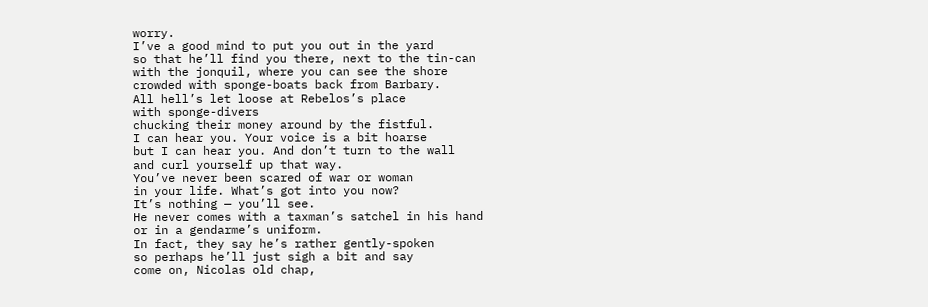worry.
I’ve a good mind to put you out in the yard
so that he’ll find you there, next to the tin-can
with the jonquil, where you can see the shore
crowded with sponge-boats back from Barbary.
All hell’s let loose at Rebelos’s place
with sponge-divers
chucking their money around by the fistful.
I can hear you. Your voice is a bit hoarse
but I can hear you. And don’t turn to the wall
and curl yourself up that way.
You’ve never been scared of war or woman
in your life. What’s got into you now?
It’s nothing — you’ll see.
He never comes with a taxman’s satchel in his hand
or in a gendarme’s uniform.
In fact, they say he’s rather gently-spoken
so perhaps he’ll just sigh a bit and say
come on, Nicolas old chap,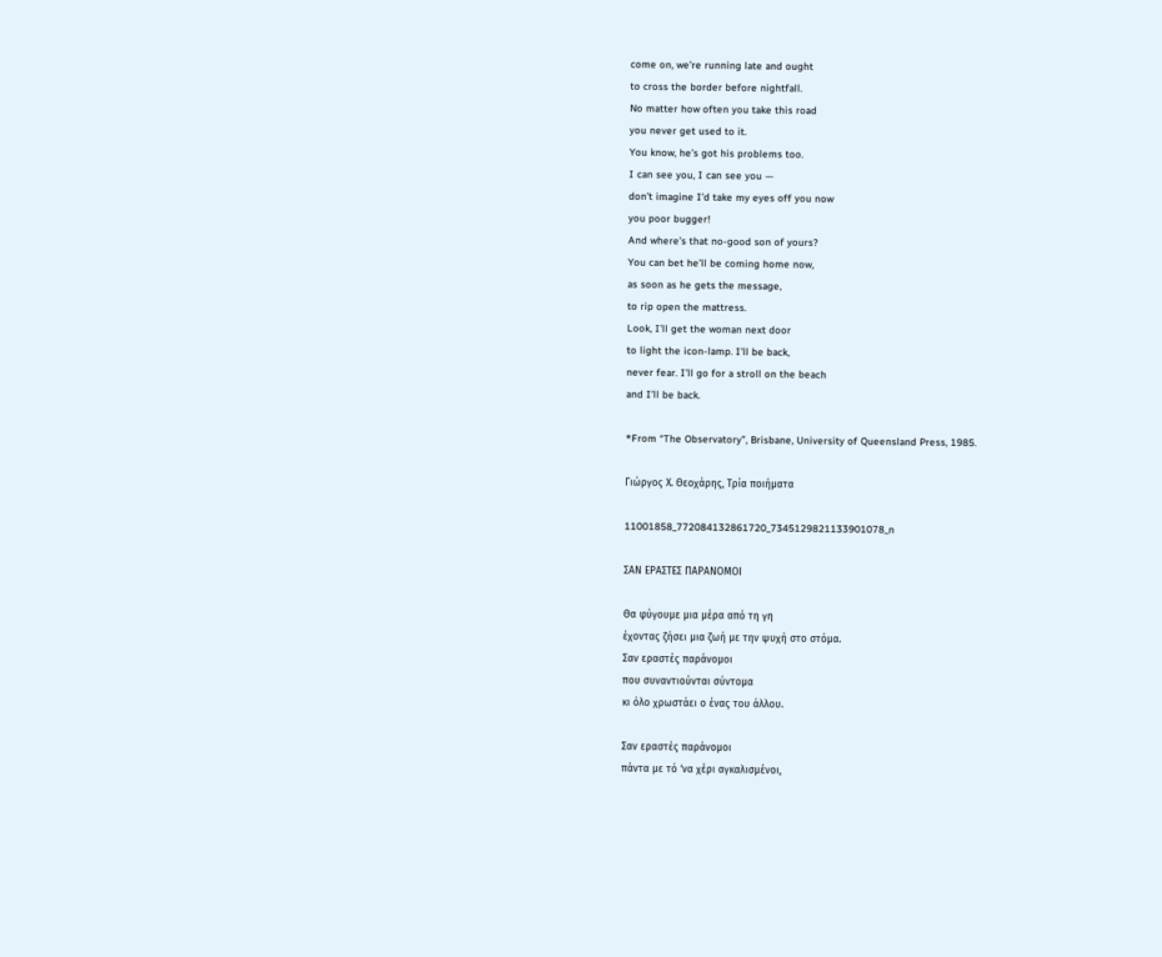come on, we’re running late and ought
to cross the border before nightfall.
No matter how often you take this road
you never get used to it.
You know, he’s got his problems too.
I can see you, I can see you —
don’t imagine I’d take my eyes off you now
you poor bugger!
And where’s that no-good son of yours?
You can bet he’ll be coming home now,
as soon as he gets the message,
to rip open the mattress.
Look, I’ll get the woman next door
to light the icon-lamp. I’ll be back,
never fear. I’ll go for a stroll on the beach
and I’ll be back.

*From “The Observatory”, Brisbane, University of Queensland Press, 1985.

Γιώργος Χ. Θεοχάρης, Τρία ποιήματα

11001858_772084132861720_7345129821133901078_n

ΣΑΝ ΕΡΑΣΤΕΣ ΠΑΡΑΝΟΜΟΙ

Θα φύγουμε μια μέρα από τη γη
έχοντας ζήσει μια ζωή με την ψυχή στο στόμα.
Σαν εραστές παράνομοι
που συναντιούνται σύντομα
κι όλο χρωστάει ο ένας του άλλου.

Σαν εραστές παράνομοι
πάντα με τό ‘να χέρι αγκαλισμένοι,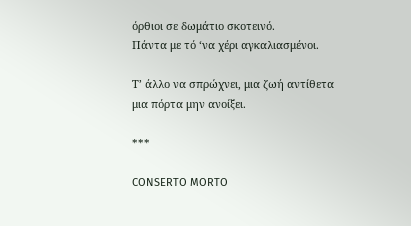όρθιοι σε δωμάτιο σκοτεινό.
Πάντα με τό ‘να χέρι αγκαλιασμένοι.

Τ’ άλλο να σπρώχνει, μια ζωή αντίθετα
μια πόρτα μην ανοίξει.

***

CONSERTO MORTO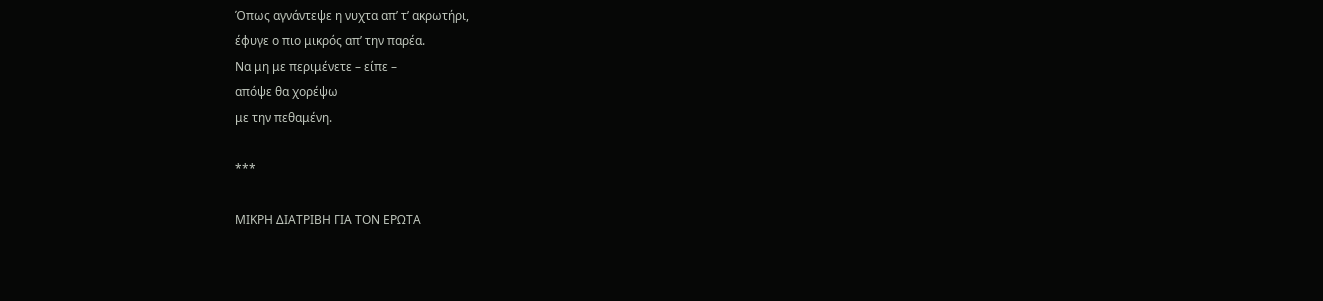Όπως αγνάντεψε η νυχτα απ’ τ’ ακρωτήρι,
έφυγε ο πιο μικρός απ’ την παρέα.
Να μη με περιμένετε – είπε –
απόψε θα χορέψω
με την πεθαμένη.

***

ΜΙΚΡΗ ΔΙΑΤΡΙΒΗ ΓΙΑ ΤΟΝ ΕΡΩΤΑ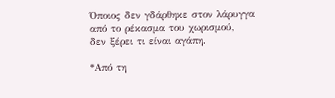Όποιος δεν γδάρθηκε στον λάρυγγα
από το ρέκασμα του χωρισμού,
δεν ξέρει τι είναι αγάπη.

*Από τη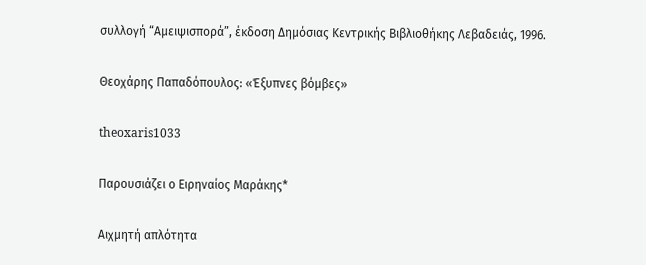συλλογή “Αμειψισπορά”, έκδοση Δημόσιας Κεντρικής Βιβλιοθήκης Λεβαδειάς, 1996.

Θεοχάρης Παπαδόπουλος: «Έξυπνες βόμβες»

theoxaris1033

Παρουσιάζει ο Ειρηναίος Μαράκης*

Αιχμητή απλότητα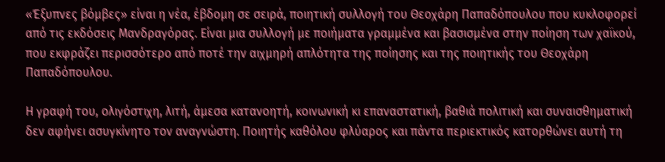«Έξυπνες βόμβες» είναι η νέα, έβδομη σε σειρά, ποιητική συλλογή του Θεοχάρη Παπαδόπουλου που κυκλοφορεί από τις εκδόσεις Μανδραγόρας. Είναι μια συλλογή με ποιήματα γραμμένα και βασισμένα στην ποίηση των χαϊκού, που εκφράζει περισσότερο από ποτέ την αιχμηρή απλότητα της ποίησης και της ποιητικής του Θεοχάρη Παπαδόπουλου.

Η γραφή του, ολιγόστιχη, λιτή, άμεσα κατανοητή, κοινωνική κι επαναστατική, βαθιά πολιτική και συναισθηματική δεν αφήνει ασυγκίνητο τον αναγνώστη. Ποιητής καθόλου φλύαρος και πάντα περιεκτικός κατορθώνει αυτή τη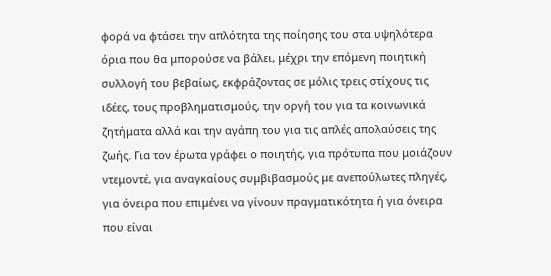φορά να φτάσει την απλότητα της ποίησης του στα υψηλότερα όρια που θα μπορούσε να βάλει, μέχρι την επόμενη ποιητική συλλογή του βεβαίως, εκφράζοντας σε μόλις τρεις στίχους τις ιδέες, τους προβληματισμούς, την οργή του για τα κοινωνικά ζητήματα αλλά και την αγάπη του για τις απλές απολαύσεις της ζωής. Για τον έρωτα γράφει ο ποιητής, για πρότυπα που μοιάζουν ντεμοντέ, για αναγκαίους συμβιβασμούς με ανεπούλωτες πληγές, για όνειρα που επιμένει να γίνουν πραγματικότητα ή για όνειρα που είναι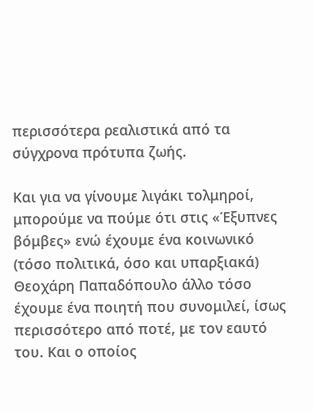περισσότερα ρεαλιστικά από τα σύγχρονα πρότυπα ζωής.

Και για να γίνουμε λιγάκι τολμηροί, μπορούμε να πούμε ότι στις «Έξυπνες βόμβες» ενώ έχουμε ένα κοινωνικό (τόσο πολιτικά, όσο και υπαρξιακά) Θεοχάρη Παπαδόπουλο άλλο τόσο έχουμε ένα ποιητή που συνομιλεί, ίσως περισσότερο από ποτέ, με τον εαυτό του. Και ο οποίος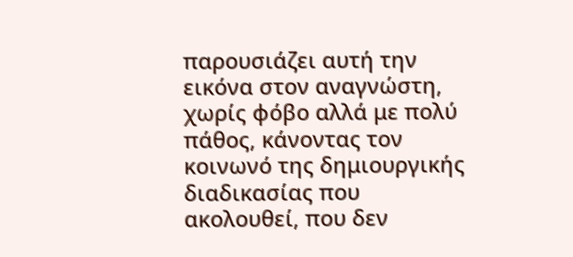παρουσιάζει αυτή την εικόνα στον αναγνώστη, χωρίς φόβο αλλά με πολύ πάθος, κάνοντας τον κοινωνό της δημιουργικής διαδικασίας που ακολουθεί, που δεν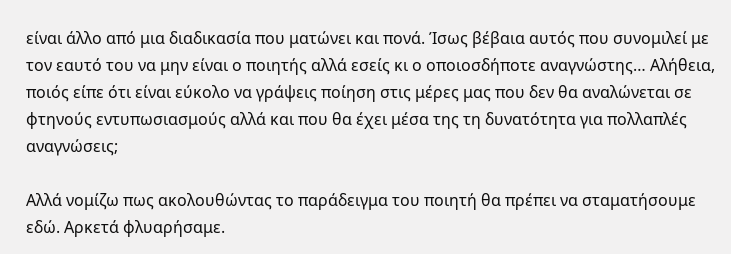είναι άλλο από μια διαδικασία που ματώνει και πονά. Ίσως βέβαια αυτός που συνομιλεί με τον εαυτό του να μην είναι ο ποιητής αλλά εσείς κι ο οποιοσδήποτε αναγνώστης… Αλήθεια, ποιός είπε ότι είναι εύκολο να γράψεις ποίηση στις μέρες μας που δεν θα αναλώνεται σε φτηνούς εντυπωσιασμούς αλλά και που θα έχει μέσα της τη δυνατότητα για πολλαπλές αναγνώσεις;

Αλλά νομίζω πως ακολουθώντας το παράδειγμα του ποιητή θα πρέπει να σταματήσουμε εδώ. Αρκετά φλυαρήσαμε.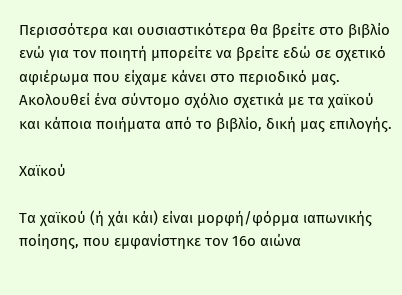Περισσότερα και ουσιαστικότερα θα βρείτε στο βιβλίο ενώ για τον ποιητή μπορείτε να βρείτε εδώ σε σχετικό αφιέρωμα που είχαμε κάνει στο περιοδικό μας. Ακολουθεί ένα σύντομο σχόλιο σχετικά με τα χαϊκού και κάποια ποιήματα από το βιβλίο, δική μας επιλογής.

Χαϊκού

Τα χαϊκού (ή χάι κάι) είναι μορφή/φόρμα ιαπωνικής ποίησης, που εμφανίστηκε τον 16ο αιώνα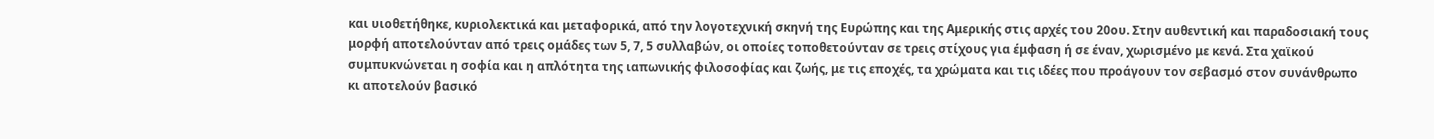και υιοθετήθηκε, κυριολεκτικά και μεταφορικά, από την λογοτεχνική σκηνή της Ευρώπης και της Αμερικής στις αρχές του 20ου. Στην αυθεντική και παραδοσιακή τους μορφή αποτελούνταν από τρεις ομάδες των 5, 7, 5 συλλαβών, οι οποίες τοποθετούνταν σε τρεις στίχους για έμφαση ή σε έναν, χωρισμένο με κενά. Στα χαϊκού συμπυκνώνεται η σοφία και η απλότητα της ιαπωνικής φιλοσοφίας και ζωής, με τις εποχές, τα χρώματα και τις ιδέες που προάγουν τον σεβασμό στον συνάνθρωπο κι αποτελούν βασικό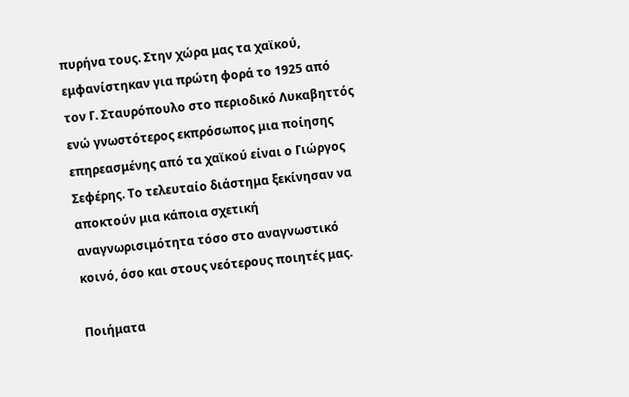πυρήνα τους. Στην χώρα μας τα χαϊκού, εμφανίστηκαν για πρώτη φορά το 1925 από τον Γ. Σταυρόπουλο στο περιοδικό Λυκαβηττός ενώ γνωστότερος εκπρόσωπος μια ποίησης επηρεασμένης από τα χαϊκού είναι ο Γιώργος Σεφέρης. Το τελευταίο διάστημα ξεκίνησαν να αποκτούν μια κάποια σχετική αναγνωρισιμότητα τόσο στο αναγνωστικό κοινό, όσο και στους νεότερους ποιητές μας.

Ποιήματα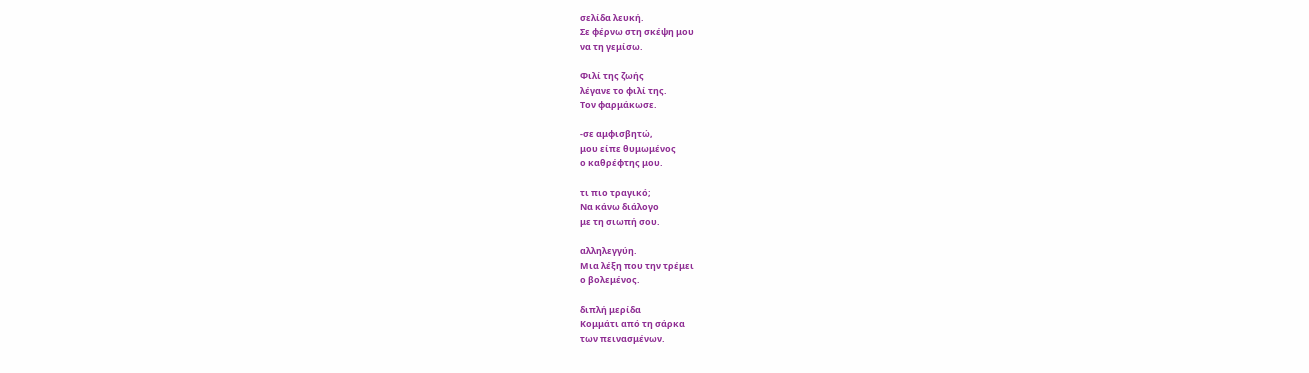σελίδα λευκή.
Σε φέρνω στη σκέψη μου
να τη γεμίσω.

Φιλί της ζωής
λέγανε το φιλί της.
Τον φαρμάκωσε.

-σε αμφισβητώ,
μου είπε θυμωμένος
ο καθρέφτης μου.

τι πιο τραγικό;
Να κάνω διάλογο
με τη σιωπή σου.

αλληλεγγύη.
Μια λέξη που την τρέμει
ο βολεμένος.

διπλή μερίδα
Κομμάτι από τη σάρκα
των πεινασμένων.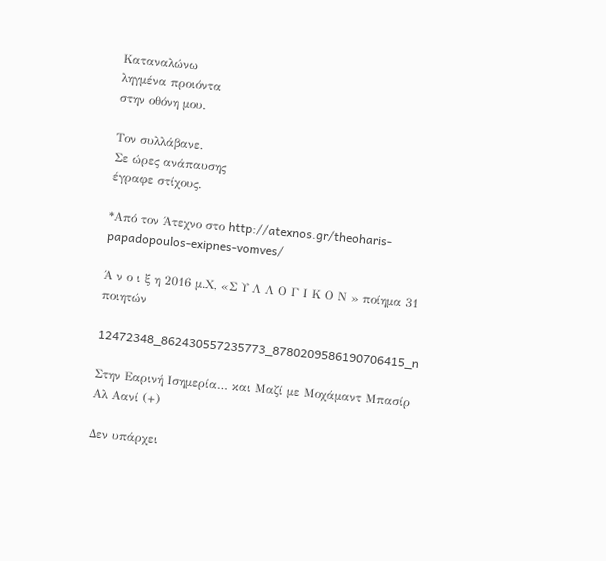Καταναλώνω
ληγμένα προιόντα
στην οθόνη μου.

Τον συλλάβανε.
Σε ώρες ανάπαυσης
έγραφε στίχους.

*Από τον Άτεχνο στο http://atexnos.gr/theoharis-papadopoulos-exipnes-vomves/

Ά ν ο ι ξ η 2016 μ.Χ, «Σ Υ Λ Λ Ο Γ Ι Κ Ο Ν » ποίημα 31 ποιητών

12472348_862430557235773_8780209586190706415_n

Στην Εαρινή Ισημερία… και Μαζί με Μοχάμαντ Μπασίρ Αλ Αανί (+)

Δεν υπάρχει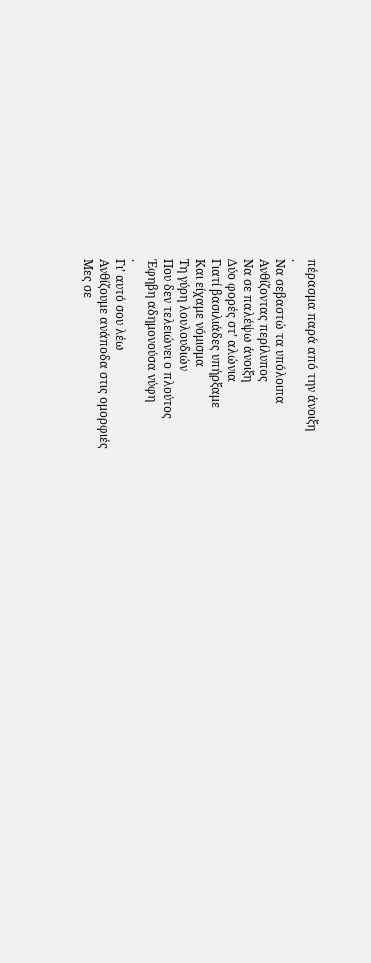πέρασμα παρά από την άνοιξη
.
Να σεβαστώ τα υπόλοιπα
Ανθίζοντας περίλυπος
Να σε παλέψω άνοιξη
Δύο φορές στ’ αλώνια
Γιατί βασιλιάδες υπήρξαμε
Και είχαμε νόμισμα
Τη γύρη λουλουδιών
Που δεν τελειώνει ο πλούτος
Έφηβη αδημονούσα νύφη
.
Γι’ αυτό σου λέω
Ανθίζουμε ανάποδα στις ομορφιές
Μες σε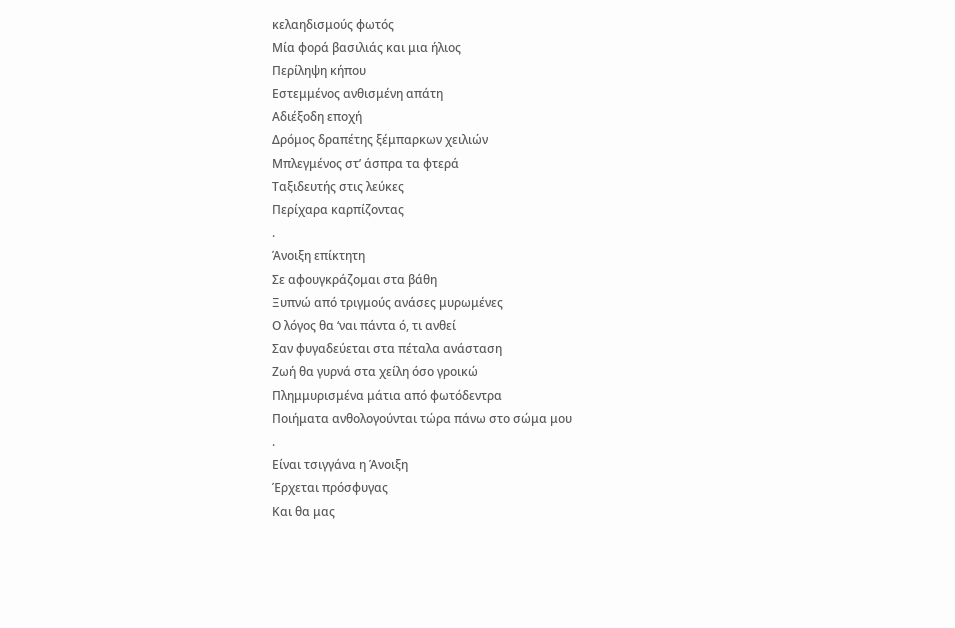κελαηδισμούς φωτός
Μία φορά βασιλιάς και μια ήλιος
Περίληψη κήπου
Εστεμμένος ανθισμένη απάτη
Αδιέξοδη εποχή
Δρόμος δραπέτης ξέμπαρκων χειλιών
Μπλεγμένος στ’ άσπρα τα φτερά
Ταξιδευτής στις λεύκες
Περίχαρα καρπίζοντας
.
Άνοιξη επίκτητη
Σε αφουγκράζομαι στα βάθη
Ξυπνώ από τριγμούς ανάσες μυρωμένες
Ο λόγος θα ‘ναι πάντα ό, τι ανθεί
Σαν φυγαδεύεται στα πέταλα ανάσταση
Ζωή θα γυρνά στα χείλη όσο γροικώ
Πλημμυρισμένα μάτια από φωτόδεντρα
Ποιήματα ανθολογούνται τώρα πάνω στο σώμα μου
.
Είναι τσιγγάνα η Άνοιξη
Έρχεται πρόσφυγας
Και θα μας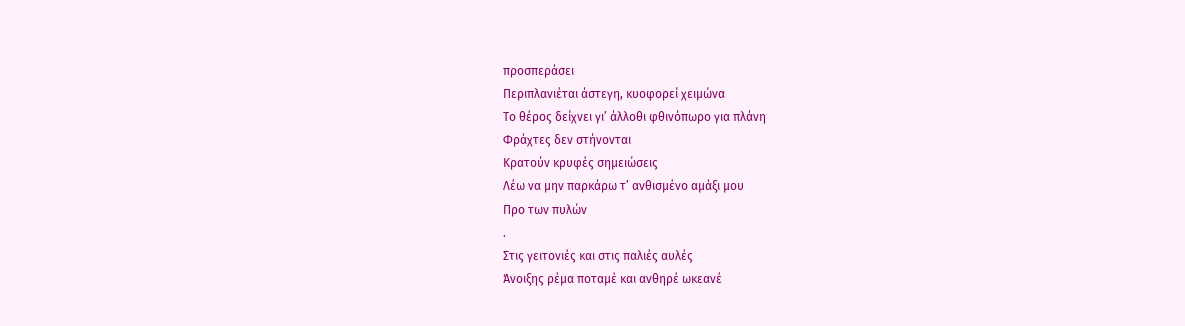προσπεράσει
Περιπλανιέται άστεγη, κυοφορεί χειμώνα
Το θέρος δείχνει γι’ άλλοθι φθινόπωρο για πλάνη
Φράχτες δεν στήνονται
Κρατούν κρυφές σημειώσεις
Λέω να μην παρκάρω τ’ ανθισμένο αμάξι μου
Προ των πυλών
.
Στις γειτονιές και στις παλιές αυλές
Άνοιξης ρέμα ποταμέ και ανθηρέ ωκεανέ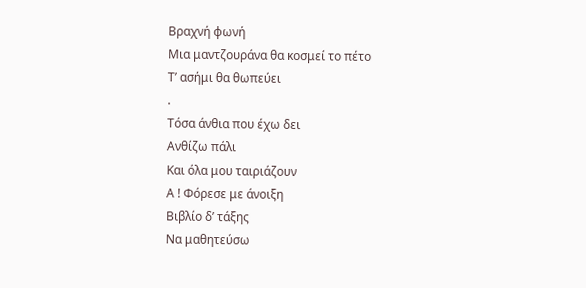Βραχνή φωνή
Μια μαντζουράνα θα κοσμεί το πέτο
Τ’ ασήμι θα θωπεύει
.
Τόσα άνθια που έχω δει
Ανθίζω πάλι
Και όλα μου ταιριάζουν
Α ! Φόρεσε με άνοιξη
Βιβλίο δ’ τάξης
Να μαθητεύσω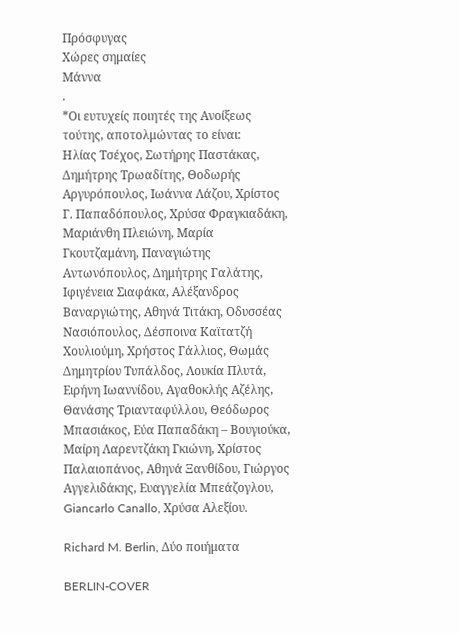Πρόσφυγας
Χώρες σημαίες
Μάννα
.
*Οι ευτυχείς ποιητές της Ανοίξεως τούτης, αποτολμώντας το είναι:
Ηλίας Τσέχος, Σωτήρης Παστάκας, Δημήτρης Τρωαδίτης, Θοδωρής Αργυρόπουλος, Ιωάννα Λάζου, Χρίστος Γ. Παπαδόπουλος, Χρύσα Φραγκιαδάκη, Μαριάνθη Πλειώνη, Μαρία Γκουτζαμάνη, Παναγιώτης Αντωνόπουλος, Δημήτρης Γαλάτης, Ιφιγένεια Σιαφάκα, Αλέξανδρος Βαναργιώτης, Αθηνά Τιτάκη, Οδυσσέας Νασιόπουλος, Δέσποινα Καϊτατζή Χουλιούμη, Χρήστος Γάλλιος, Θωμάς Δημητρίου Τυπάλδος, Λουκία Πλυτά, Ειρήνη Ιωαννίδου, Αγαθοκλής Αζέλης, Θανάσης Τριανταφύλλου, Θεόδωρος Μπασιάκος, Εύα Παπαδάκη – Βουγιούκα, Μαίρη Λαρεντζάκη Γκιώνη, Χρίστος Παλαιοπάνος, Αθηνά Ξανθίδου, Γιώργος Αγγελιδάκης, Ευαγγελία Μπεάζογλου, Giancarlo Canallo, Χρύσα Αλεξίου.

Richard M. Berlin, Δύο ποιήματα

BERLIN-COVER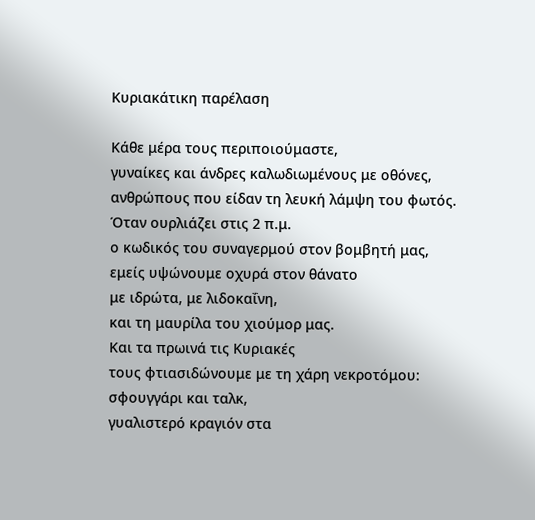Κυριακάτικη παρέλαση

Κάθε μέρα τους περιποιούμαστε,
γυναίκες και άνδρες καλωδιωμένους με οθόνες,
ανθρώπους που είδαν τη λευκή λάμψη του φωτός.
Όταν ουρλιάζει στις 2 π.μ.
ο κωδικός του συναγερμού στον βομβητή μας,
εμείς υψώνουμε οχυρά στον θάνατο
με ιδρώτα, με λιδοκαΐνη,
και τη μαυρίλα του χιούμορ μας.
Και τα πρωινά τις Κυριακές
τους φτιασιδώνουμε με τη χάρη νεκροτόμου:
σφουγγάρι και ταλκ,
γυαλιστερό κραγιόν στα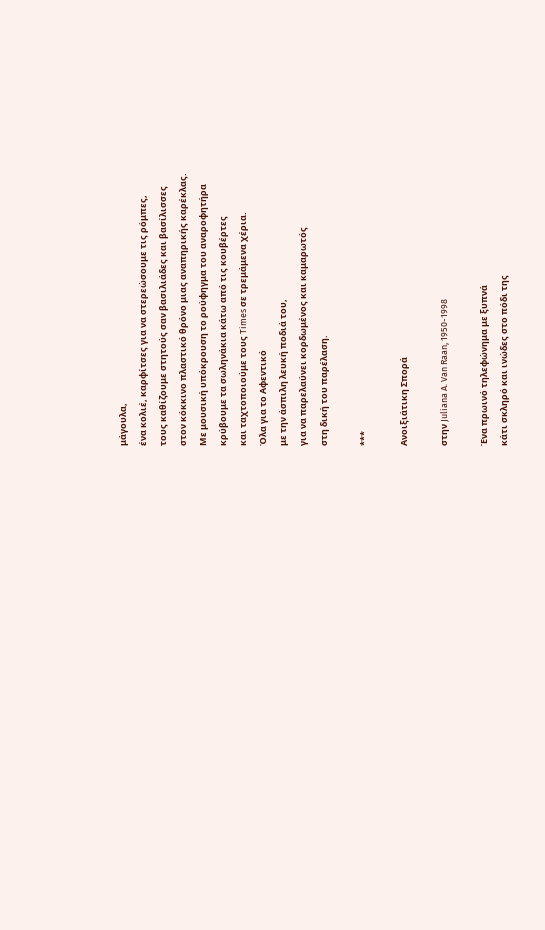μάγουλα,
ένα κολιέ, καρφίτσες για να στερεώσουμε τις ρόμπες,
τους καθίζουμε στητούς σαν βασιλιάδες και βασίλισσες
στον κόκκινο πλαστικό θρόνο μιας αναπηρικής καρέκλας.
Με μουσική υπόκρουση το ρούφηγμα του αναροφητήρα
κρύβουμε τα σωληνάκια κάτω από τις κουβέρτες
και ταχτοποιούμε τους Times σε τρεμάμενα χέρια.
Όλα για το Αφεντικό
με την άσπιλη λευκή ποδιά του,
για να παρελαύνει κορδωμένος και καμαρωτός
στη δική του παρέλαση.

***

Ανοιξιάτικη Σπορά

στην Juliana A. Van Raan, 1950-1998

Ένα πρωινό τηλεφώνημα με ξυπνά
κάτι σκληρό και ινώδες στο πόδι της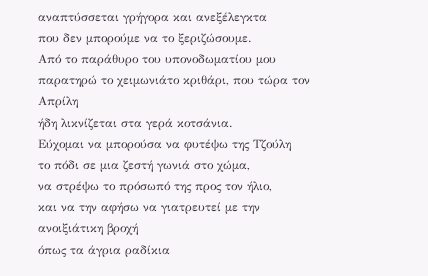αναπτύσσεται γρήγορα και ανεξέλεγκτα
που δεν μπορούμε να το ξεριζώσουμε.
Από το παράθυρο του υπονοδωματίου μου
παρατηρώ το χειμωνιάτο κριθάρι, που τώρα τον Απρίλη
ήδη λικνίζεται στα γερά κοτσάνια.
Εύχομαι να μπορούσα να φυτέψω της Τζούλη
το πόδι σε μια ζεστή γωνιά στο χώμα,
να στρέψω το πρόσωπό της προς τον ήλιο,
και να την αφήσω να γιατρευτεί με την ανοιξιάτικη βροχή
όπως τα άγρια ραδίκια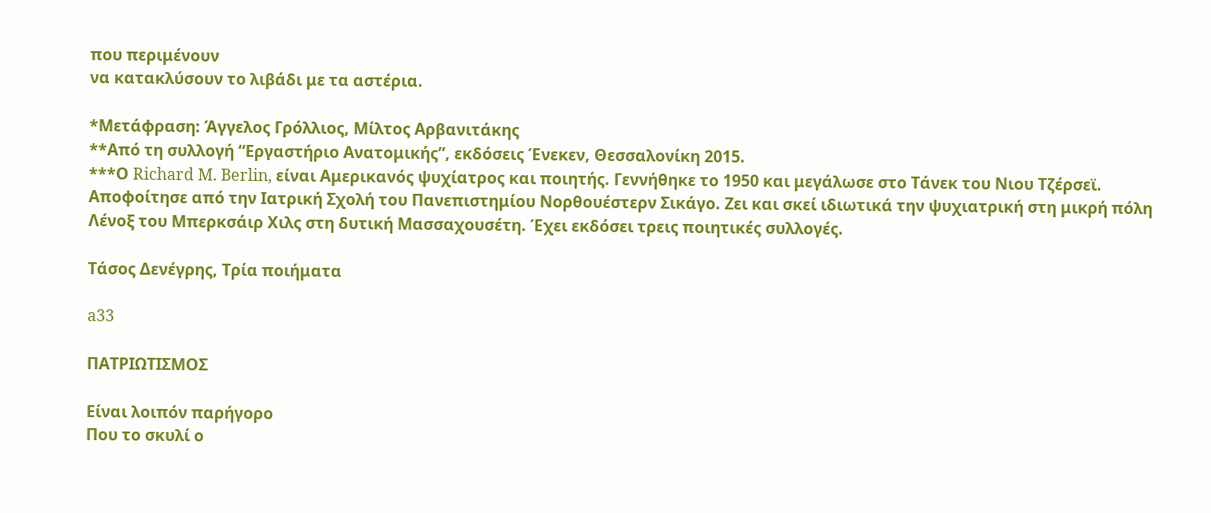που περιμένουν
να κατακλύσουν το λιβάδι με τα αστέρια.

*Μετάφραση: Άγγελος Γρόλλιος, Μίλτος Αρβανιτάκης
**Από τη συλλογή “Εργαστήριο Ανατομικής”, εκδόσεις Ένεκεν, Θεσσαλονίκη 2015.
***Ο Richard M. Berlin, είναι Αμερικανός ψυχίατρος και ποιητής. Γεννήθηκε το 1950 και μεγάλωσε στο Τάνεκ του Νιου Τζέρσεϊ. Αποφοίτησε από την Ιατρική Σχολή του Πανεπιστημίου Νορθουέστερν Σικάγο. Ζει και σκεί ιδιωτικά την ψυχιατρική στη μικρή πόλη Λένοξ του Μπερκσάιρ Χιλς στη δυτική Μασσαχουσέτη. Έχει εκδόσει τρεις ποιητικές συλλογές.

Τάσος Δενέγρης, Τρία ποιήματα

a33

ΠΑΤΡΙΩΤΙΣΜΟΣ

Είναι λοιπόν παρήγορο
Που το σκυλί ο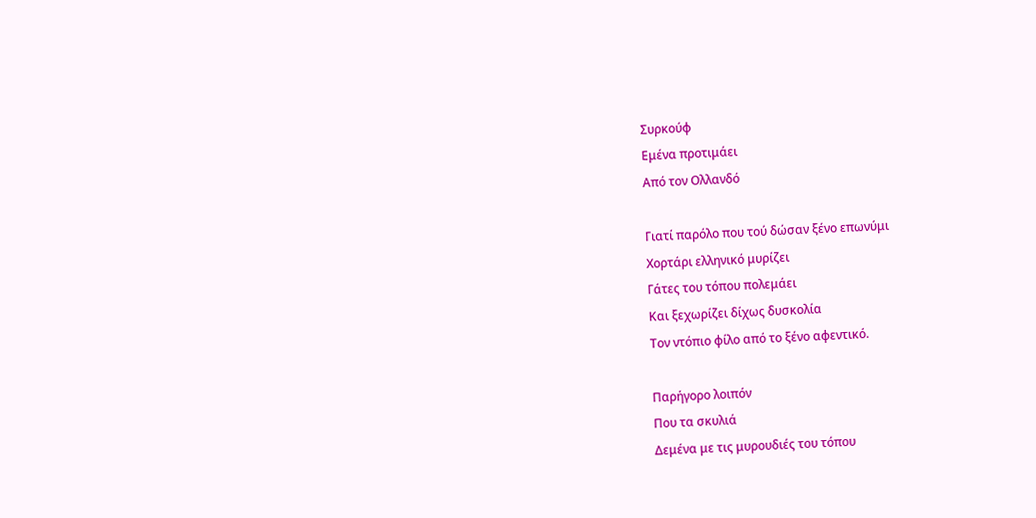Συρκούφ
Εμένα προτιμάει
Από τον Ολλανδό

Γιατί παρόλο που τού δώσαν ξένο επωνύμι
Χορτάρι ελληνικό μυρίζει
Γάτες του τόπου πολεμάει
Και ξεχωρίζει δίχως δυσκολία
Τον ντόπιο φίλο από το ξένο αφεντικό.

Παρήγορο λοιπόν
Που τα σκυλιά
Δεμένα με τις μυρουδιές του τόπου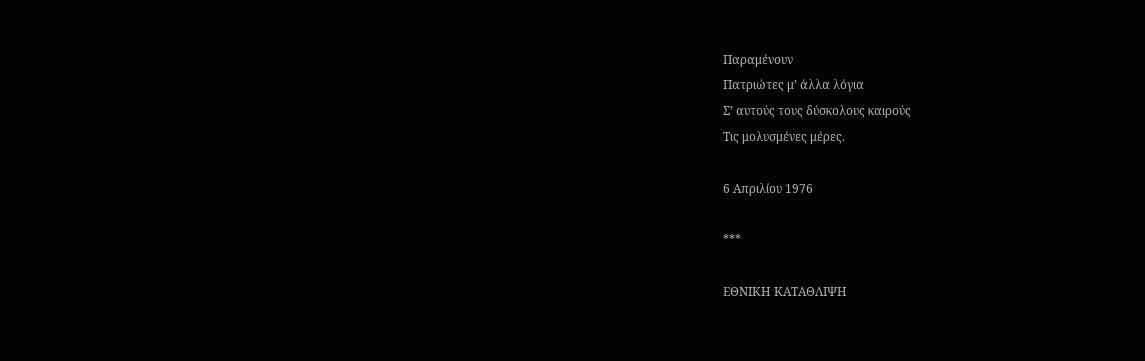Παραμένουν
Πατριώτες μ’ άλλα λόγια
Σ’ αυτούς τους δύσκολους καιρούς
Τις μολυσμένες μέρες.

6 Απριλίου 1976

***

ΕΘΝΙΚΗ ΚΑΤΑΘΛΙΨΗ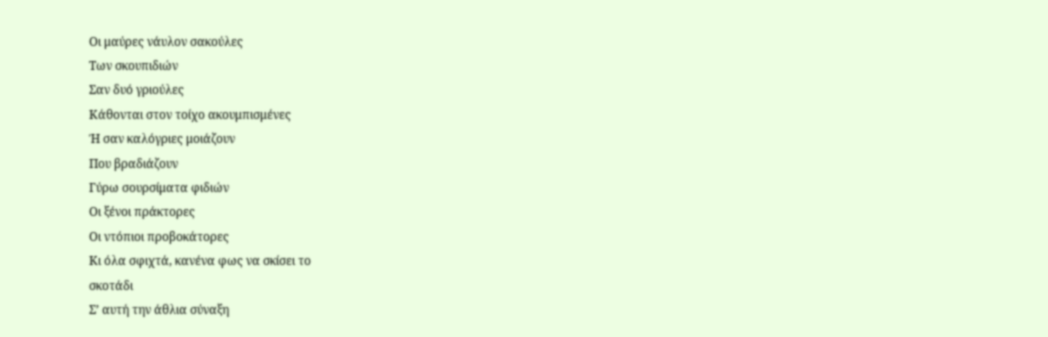Οι μαύρες νάυλον σακούλες
Των σκουπιδιών
Σαν δυό γριούλες
Κάθονται στον τοίχο ακουμπισμένες
Ή σαν καλόγριες μοιάζουν
Που βραδιάζουν
Γύρω σουρσίματα φιδιών
Οι ξένοι πράκτορες
Οι ντόπιοι προβοκάτορες
Κι όλα σφιχτά, κανένα φως να σκίσει το
σκοτάδι
Σ’ αυτή την άθλια σύναξη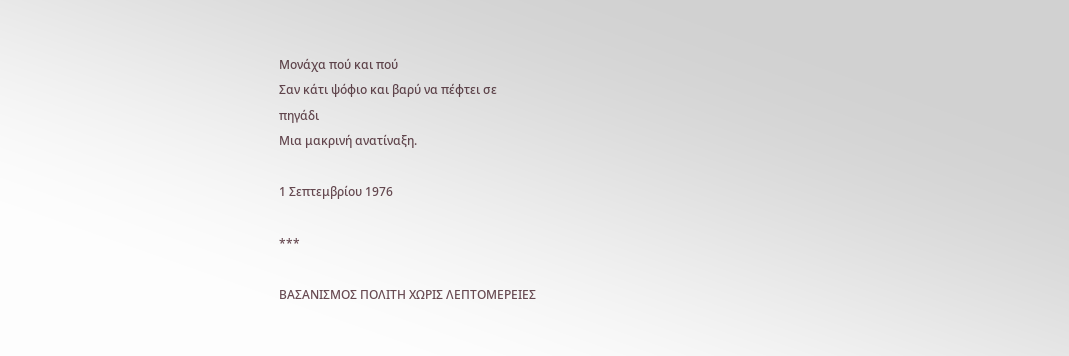Μονάχα πού και πού
Σαν κάτι ψόφιο και βαρύ να πέφτει σε
πηγάδι
Μια μακρινή ανατίναξη.

1 Σεπτεμβρίου 1976

***

ΒΑΣΑΝΙΣΜΟΣ ΠΟΛΙΤΗ ΧΩΡΙΣ ΛΕΠΤΟΜΕΡΕΙΕΣ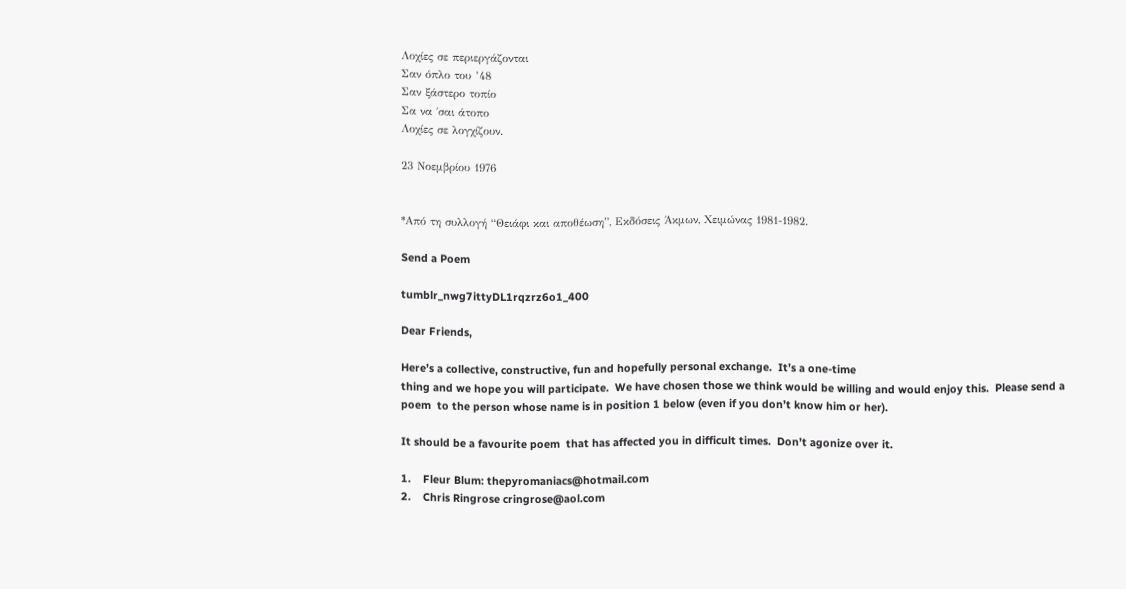Λοχίες σε περιεργάζονται
Σαν όπλο του ’48
Σαν ξάστερο τοπίο
Σα να ΄σαι άτοπο
Λοχίες σε λογχίζουν.

23 Νοεμβρίου 1976


*Από τη συλλογή “Θειάφι και αποθέωση”, Εκδόσεις Άκμων, Χειμώνας 1981-1982.

Send a Poem

tumblr_nwg7ittyDL1rqzrz6o1_400

Dear Friends,

Here’s a collective, constructive, fun and hopefully personal exchange.  It’s a one-time
thing and we hope you will participate.  We have chosen those we think would be willing and would enjoy this.  Please send a poem  to the person whose name is in position 1 below (even if you don’t know him or her).

It should be a favourite poem  that has affected you in difficult times.  Don’t agonize over it.

1.    Fleur Blum: thepyromaniacs@hotmail.com
2.    Chris Ringrose cringrose@aol.com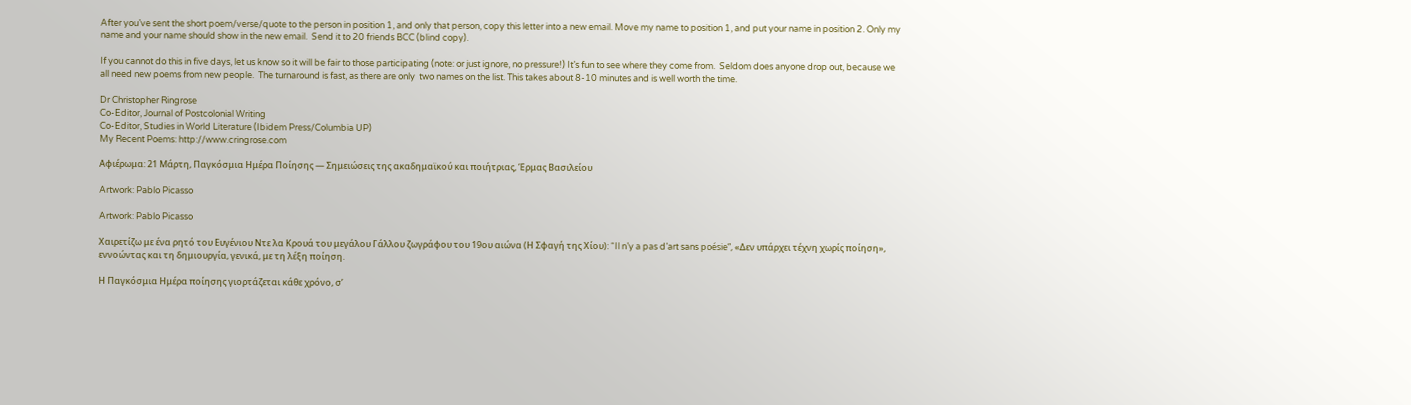After you’ve sent the short poem/verse/quote to the person in position 1, and only that person, copy this letter into a new email. Move my name to position 1, and put your name in position 2. Only my name and your name should show in the new email.  Send it to 20 friends BCC (blind copy).

If you cannot do this in five days, let us know so it will be fair to those participating (note: or just ignore, no pressure!) It’s fun to see where they come from.  Seldom does anyone drop out, because we all need new poems from new people.  The turnaround is fast, as there are only  two names on the list. This takes about 8-10 minutes and is well worth the time.

Dr Christopher Ringrose
Co-Editor, Journal of Postcolonial Writing
Co-Editor, Studies in World Literature (Ibidem Press/Columbia UP)
My Recent Poems: http://www.cringrose.com

Αφιέρωμα: 21 Μάρτη, Παγκόσμια Ημέρα Ποίησης — Σημειώσεις της ακαδημαϊκού και ποιήτριας, Έρμας Βασιλείου

Artwork: Pablo Picasso

Artwork: Pablo Picasso

Χαιρετίζω με ένα ρητό του Ευγένιου Ντε λα Κρουά του μεγάλου Γάλλου ζωγράφου του 19ου αιώνα (Η Σφαγή της Χίου): “Il n’y a pas d’art sans poésie”, «Δεν υπάρχει τέχνη χωρίς ποίηση», εννοώντας και τη δημιουργία, γενικά, με τη λέξη ποίηση.

Η Παγκόσμια Ημέρα ποίησης γιορτάζεται κάθε χρόνο, σ’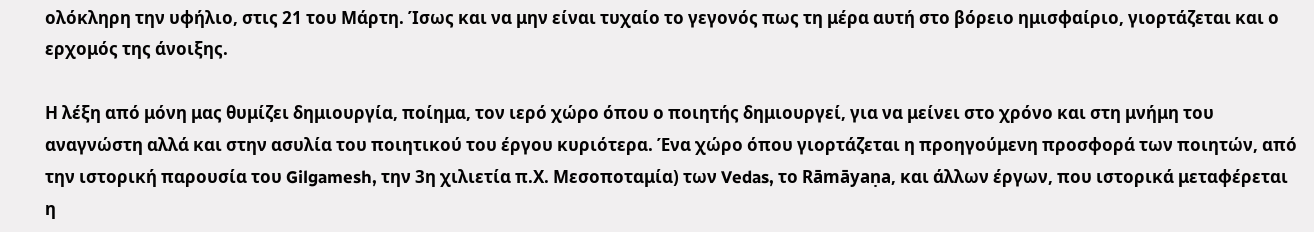ολόκληρη την υφήλιο, στις 21 του Μάρτη. Ίσως και να μην είναι τυχαίο το γεγονός πως τη μέρα αυτή στο βόρειο ημισφαίριο, γιορτάζεται και ο ερχομός της άνοιξης.

Η λέξη από μόνη μας θυμίζει δημιουργία, ποίημα, τον ιερό χώρο όπου ο ποιητής δημιουργεί, για να μείνει στο χρόνο και στη μνήμη του αναγνώστη αλλά και στην ασυλία του ποιητικού του έργου κυριότερα. Ένα χώρο όπου γιορτάζεται η προηγούμενη προσφορά των ποιητών, από την ιστορική παρουσία του Gilgamesh, την 3η χιλιετία π.Χ. Μεσοποταμία) των Vedas, το Rāmāyaṇa, και άλλων έργων, που ιστορικά μεταφέρεται η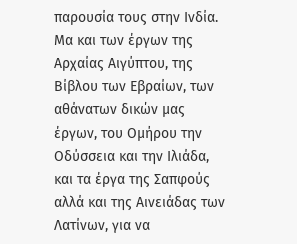παρουσία τους στην Ινδία. Μα και των έργων της Αρχαίας Αιγύπτου, της Βίβλου των Εβραίων, των αθάνατων δικών μας έργων, του Ομήρου την Οδύσσεια και την Ιλιάδα, και τα έργα της Σαπφούς αλλά και της Αινειάδας των Λατίνων, για να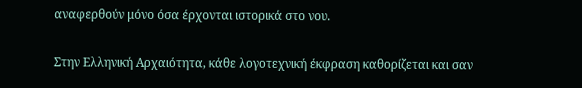αναφερθούν μόνο όσα έρχονται ιστορικά στο νου.

Στην Ελληνική Αρχαιότητα, κάθε λογοτεχνική έκφραση καθορίζεται και σαν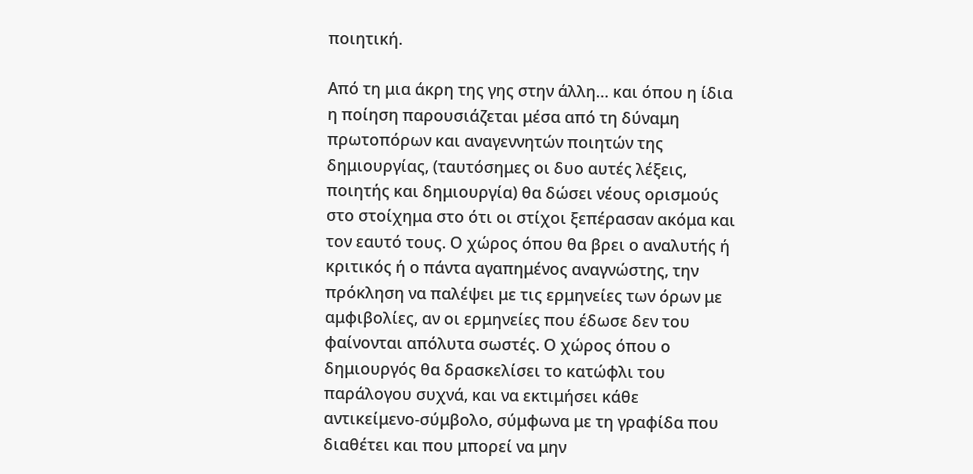ποιητική.

Από τη μια άκρη της γης στην άλλη… και όπου η ίδια η ποίηση παρουσιάζεται μέσα από τη δύναμη πρωτοπόρων και αναγεννητών ποιητών της δημιουργίας, (ταυτόσημες οι δυο αυτές λέξεις, ποιητής και δημιουργία) θα δώσει νέους ορισμούς στο στοίχημα στο ότι οι στίχοι ξεπέρασαν ακόμα και τον εαυτό τους. Ο χώρος όπου θα βρει ο αναλυτής ή κριτικός ή ο πάντα αγαπημένος αναγνώστης, την πρόκληση να παλέψει με τις ερμηνείες των όρων με αμφιβολίες, αν οι ερμηνείες που έδωσε δεν του φαίνονται απόλυτα σωστές. Ο χώρος όπου ο δημιουργός θα δρασκελίσει το κατώφλι του παράλογου συχνά, και να εκτιμήσει κάθε αντικείμενο-σύμβολο, σύμφωνα με τη γραφίδα που διαθέτει και που μπορεί να μην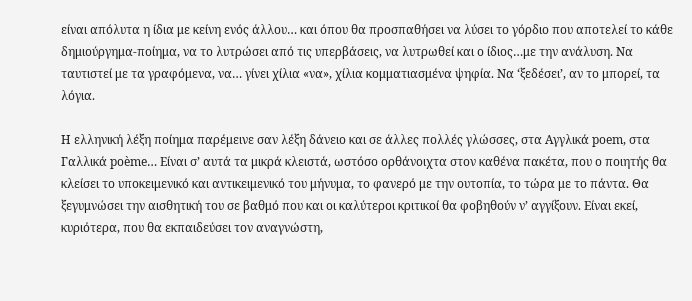είναι απόλυτα η ίδια με κείνη ενός άλλου… και όπου θα προσπαθήσει να λύσει το γόρδιο που αποτελεί το κάθε δημιούργημα-ποίημα, να το λυτρώσει από τις υπερβάσεις, να λυτρωθεί και ο ίδιος…με την ανάλυση. Να ταυτιστεί με τα γραφόμενα, να… γίνει χίλια «να», χίλια κομματιασμένα ψηφία. Να ‘ξεδέσει’, αν το μπορεί, τα λόγια.

Η ελληνική λέξη ποίημα παρέμεινε σαν λέξη δάνειο και σε άλλες πολλές γλώσσες, στα Αγγλικά poem, στα Γαλλικά poème… Είναι σ’ αυτά τα μικρά κλειστά, ωστόσο ορθάνοιχτα στον καθένα πακέτα, που ο ποιητής θα κλείσει το υποκειμενικό και αντικειμενικό του μήνυμα, το φανερό με την ουτοπία, το τώρα με το πάντα. Θα ξεγυμνώσει την αισθητική του σε βαθμό που και οι καλύτεροι κριτικοί θα φοβηθούν ν’ αγγίξουν. Είναι εκεί, κυριότερα, που θα εκπαιδεύσει τον αναγνώστη,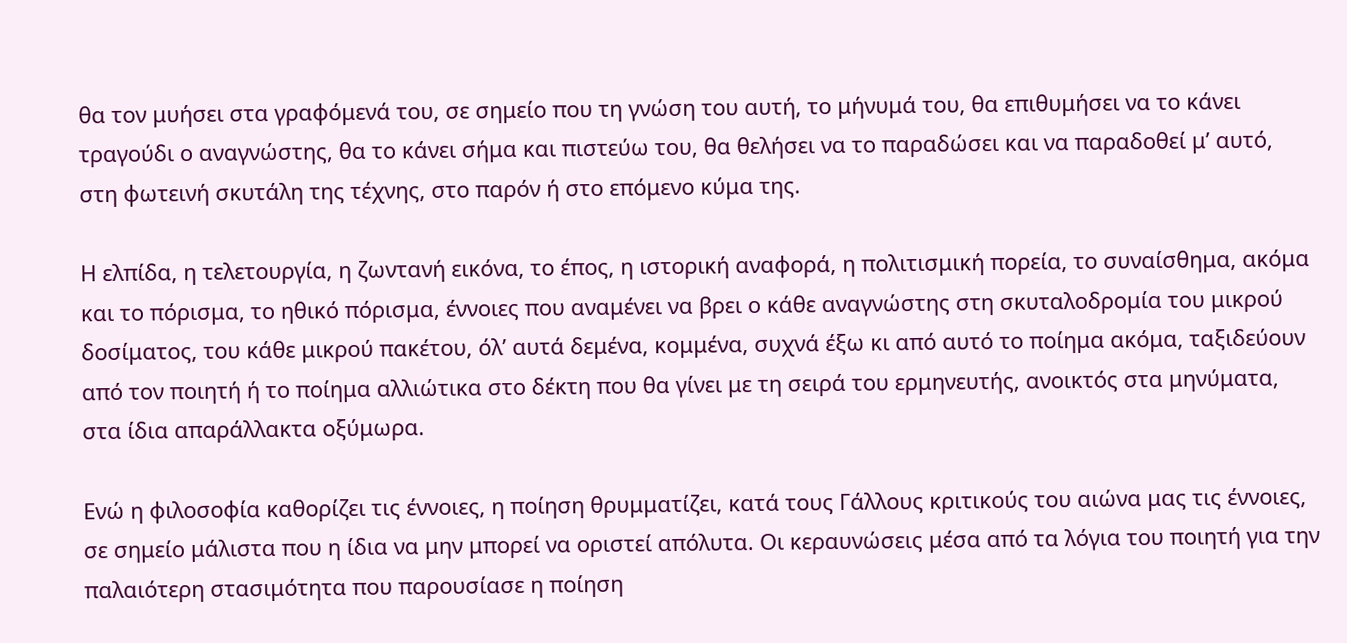θα τον μυήσει στα γραφόμενά του, σε σημείο που τη γνώση του αυτή, το μήνυμά του, θα επιθυμήσει να το κάνει τραγούδι ο αναγνώστης, θα το κάνει σήμα και πιστεύω του, θα θελήσει να το παραδώσει και να παραδοθεί μ’ αυτό, στη φωτεινή σκυτάλη της τέχνης, στο παρόν ή στο επόμενο κύμα της.

Η ελπίδα, η τελετουργία, η ζωντανή εικόνα, το έπος, η ιστορική αναφορά, η πολιτισμική πορεία, το συναίσθημα, ακόμα και το πόρισμα, το ηθικό πόρισμα, έννοιες που αναμένει να βρει ο κάθε αναγνώστης στη σκυταλοδρομία του μικρού δοσίματος, του κάθε μικρού πακέτου, όλ’ αυτά δεμένα, κομμένα, συχνά έξω κι από αυτό το ποίημα ακόμα, ταξιδεύουν από τον ποιητή ή το ποίημα αλλιώτικα στο δέκτη που θα γίνει με τη σειρά του ερμηνευτής, ανοικτός στα μηνύματα, στα ίδια απαράλλακτα οξύμωρα.

Ενώ η φιλοσοφία καθορίζει τις έννοιες, η ποίηση θρυμματίζει, κατά τους Γάλλους κριτικούς του αιώνα μας τις έννοιες, σε σημείο μάλιστα που η ίδια να μην μπορεί να οριστεί απόλυτα. Οι κεραυνώσεις μέσα από τα λόγια του ποιητή για την παλαιότερη στασιμότητα που παρουσίασε η ποίηση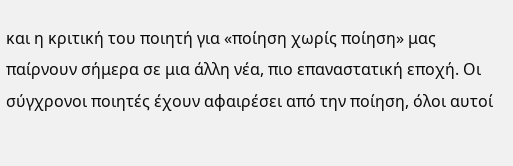και η κριτική του ποιητή για «ποίηση χωρίς ποίηση» μας παίρνουν σήμερα σε μια άλλη νέα, πιο επαναστατική εποχή. Οι σύγχρονοι ποιητές έχουν αφαιρέσει από την ποίηση, όλοι αυτοί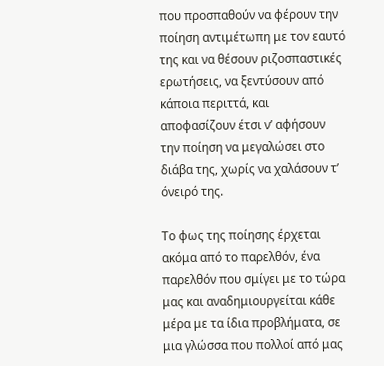που προσπαθούν να φέρουν την ποίηση αντιμέτωπη με τον εαυτό της και να θέσουν ριζοσπαστικές ερωτήσεις, να ξεντύσουν από κάποια περιττά, και αποφασίζουν έτσι ν’ αφήσουν την ποίηση να μεγαλώσει στο διάβα της, χωρίς να χαλάσουν τ’ όνειρό της.

Το φως της ποίησης έρχεται ακόμα από το παρελθόν, ένα παρελθόν που σμίγει με το τώρα μας και αναδημιουργείται κάθε μέρα με τα ίδια προβλήματα, σε μια γλώσσα που πολλοί από μας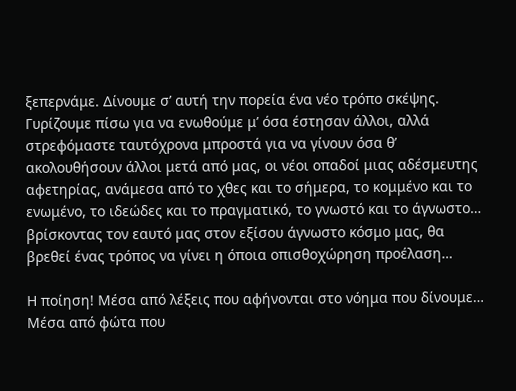ξεπερνάμε. Δίνουμε σ’ αυτή την πορεία ένα νέο τρόπο σκέψης. Γυρίζουμε πίσω για να ενωθούμε μ’ όσα έστησαν άλλοι, αλλά στρεφόμαστε ταυτόχρονα μπροστά για να γίνουν όσα θ’ ακολουθήσουν άλλοι μετά από μας, οι νέοι οπαδοί μιας αδέσμευτης αφετηρίας, ανάμεσα από το χθες και το σήμερα, το κομμένο και το ενωμένο, το ιδεώδες και το πραγματικό, το γνωστό και το άγνωστο… βρίσκοντας τον εαυτό μας στον εξίσου άγνωστο κόσμο μας, θα βρεθεί ένας τρόπος να γίνει η όποια οπισθοχώρηση προέλαση…

Η ποίηση! Μέσα από λέξεις που αφήνονται στο νόημα που δίνουμε… Μέσα από φώτα που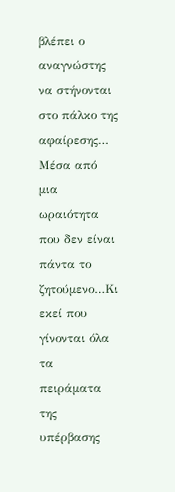βλέπει ο αναγνώστης να στήνονται στο πάλκο της αφαίρεσης… Μέσα από μια ωραιότητα που δεν είναι πάντα το ζητούμενο…Κι εκεί που γίνονται όλα τα πειράματα της υπέρβασης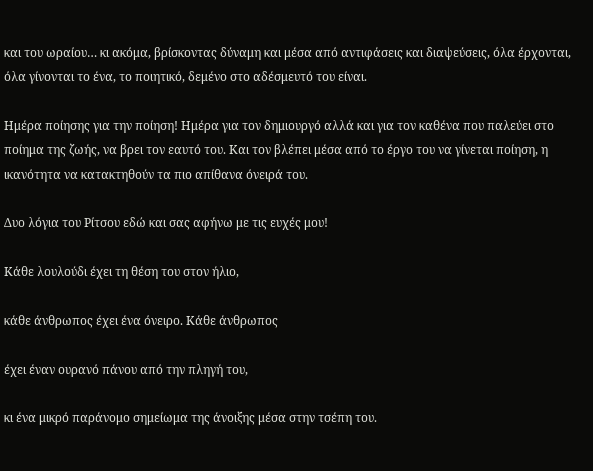και του ωραίου… κι ακόμα, βρίσκοντας δύναμη και μέσα από αντιφάσεις και διαψεύσεις, όλα έρχονται, όλα γίνονται το ένα, το ποιητικό, δεμένο στο αδέσμευτό του είναι.

Ημέρα ποίησης για την ποίηση! Ημέρα για τον δημιουργό αλλά και για τον καθένα που παλεύει στο ποίημα της ζωής, να βρει τον εαυτό του. Και τον βλέπει μέσα από το έργο του να γίνεται ποίηση, η ικανότητα να κατακτηθούν τα πιο απίθανα όνειρά του.

Δυο λόγια του Ρίτσου εδώ και σας αφήνω με τις ευχές μου!

Κάθε λουλούδι έχει τη θέση του στον ήλιο,

κάθε άνθρωπος έχει ένα όνειρο. Κάθε άνθρωπος

έχει έναν ουρανό πάνου από την πληγή του,

κι ένα μικρό παράνομο σημείωμα της άνοιξης μέσα στην τσέπη του.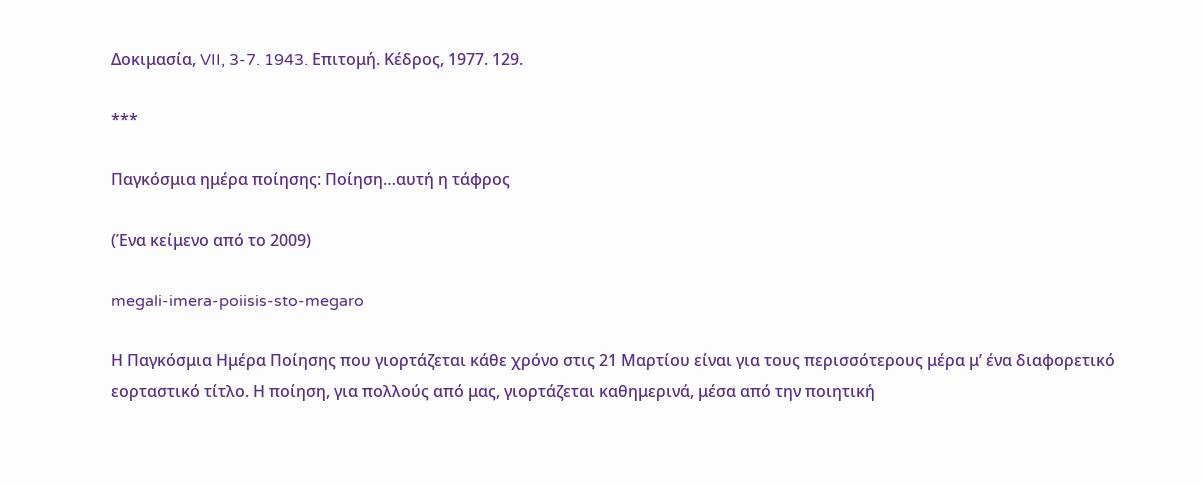Δοκιμασία, VII, 3-7. 1943. Επιτομή. Κέδρος, 1977. 129.

***

Παγκόσμια ημέρα ποίησης: Ποίηση…αυτή η τάφρος

(Ένα κείμενο από το 2009)

megali-imera-poiisis-sto-megaro

Η Παγκόσμια Ημέρα Ποίησης που γιορτάζεται κάθε χρόνο στις 21 Μαρτίου είναι για τους περισσότερους μέρα μ’ ένα διαφορετικό εορταστικό τίτλο. Η ποίηση, για πολλούς από μας, γιορτάζεται καθημερινά, μέσα από την ποιητική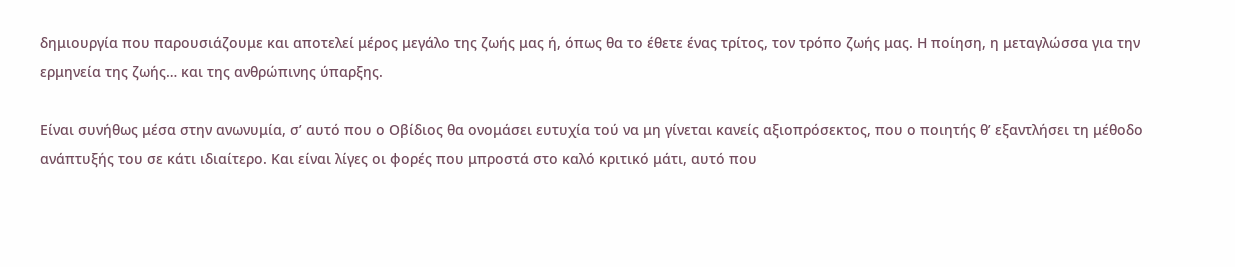δημιουργία που παρουσιάζουμε και αποτελεί μέρος μεγάλο της ζωής μας ή, όπως θα το έθετε ένας τρίτος, τον τρόπο ζωής μας. Η ποίηση, η μεταγλώσσα για την ερμηνεία της ζωής… και της ανθρώπινης ύπαρξης.

Είναι συνήθως μέσα στην ανωνυμία, σ’ αυτό που ο Οβίδιος θα ονομάσει ευτυχία τού να μη γίνεται κανείς αξιοπρόσεκτος, που ο ποιητής θ’ εξαντλήσει τη μέθοδο ανάπτυξής του σε κάτι ιδιαίτερο. Kαι είναι λίγες οι φορές που μπροστά στο καλό κριτικό μάτι, αυτό που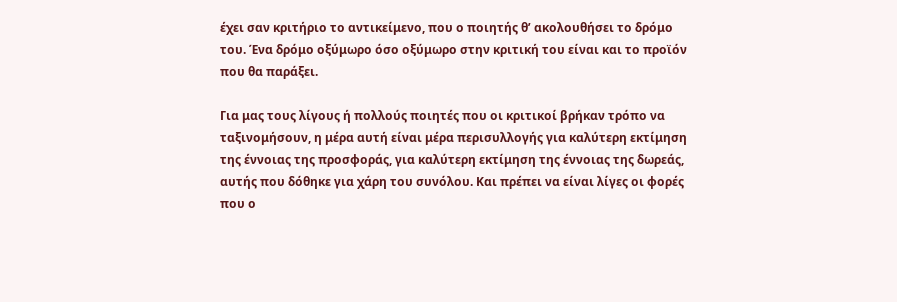έχει σαν κριτήριο το αντικείμενο, που ο ποιητής θ’ ακολουθήσει το δρόμο του. Ένα δρόμο οξύμωρο όσο οξύμωρο στην κριτική του είναι και το προϊόν που θα παράξει.

Για μας τους λίγους ή πολλούς ποιητές που οι κριτικοί βρήκαν τρόπο να ταξινομήσουν, η μέρα αυτή είναι μέρα περισυλλογής για καλύτερη εκτίμηση της έννοιας της προσφοράς, για καλύτερη εκτίμηση της έννοιας της δωρεάς, αυτής που δόθηκε για χάρη του συνόλου. Και πρέπει να είναι λίγες οι φορές που ο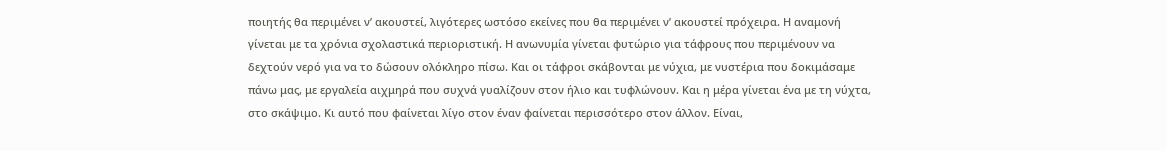ποιητής θα περιμένει ν’ ακουστεί, λιγότερες ωστόσο εκείνες που θα περιμένει ν’ ακουστεί πρόχειρα. Η αναμονή γίνεται με τα χρόνια σχολαστικά περιοριστική. Η ανωνυμία γίνεται φυτώριο για τάφρους που περιμένουν να δεχτούν νερό για να το δώσουν ολόκληρο πίσω. Και οι τάφροι σκάβονται με νύχια, με νυστέρια που δοκιμάσαμε πάνω μας, με εργαλεία αιχμηρά που συχνά γυαλίζουν στον ήλιο και τυφλώνουν. Και η μέρα γίνεται ένα με τη νύχτα, στο σκάψιμο. Κι αυτό που φαίνεται λίγο στον έναν φαίνεται περισσότερο στον άλλον. Είναι,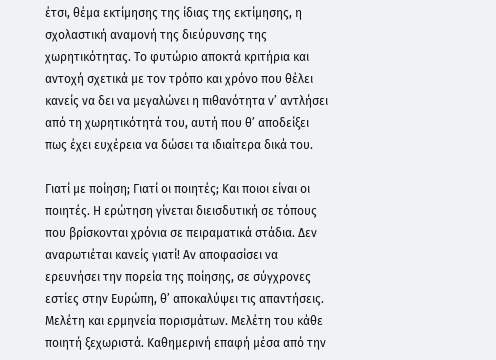έτσι, θέμα εκτίμησης της ίδιας της εκτίμησης, η σχολαστική αναμονή της διεύρυνσης της χωρητικότητας. Το φυτώριο αποκτά κριτήρια και αντοχή σχετικά με τον τρόπο και χρόνο που θέλει κανείς να δει να μεγαλώνει η πιθανότητα ν’ αντλήσει από τη χωρητικότητά του, αυτή που θ’ αποδείξει πως έχει ευχέρεια να δώσει τα ιδιαίτερα δικά του.

Γιατί με ποίηση; Γιατί οι ποιητές; Και ποιοι είναι οι ποιητές. Η ερώτηση γίνεται διεισδυτική σε τόπους που βρίσκονται χρόνια σε πειραματικά στάδια. Δεν αναρωτιέται κανείς γιατί! Αν αποφασίσει να ερευνήσει την πορεία της ποίησης, σε σύγχρονες εστίες στην Ευρώπη, θ’ αποκαλύψει τις απαντήσεις. Μελέτη και ερμηνεία πορισμάτων. Μελέτη του κάθε ποιητή ξεχωριστά. Καθημερινή επαφή μέσα από την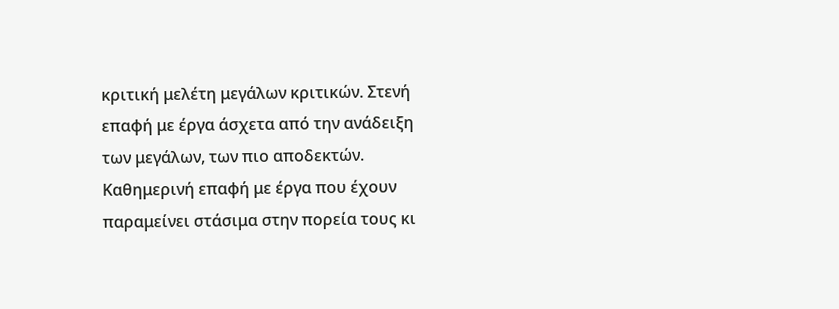κριτική μελέτη μεγάλων κριτικών. Στενή επαφή με έργα άσχετα από την ανάδειξη των μεγάλων, των πιο αποδεκτών. Καθημερινή επαφή με έργα που έχουν παραμείνει στάσιμα στην πορεία τους κι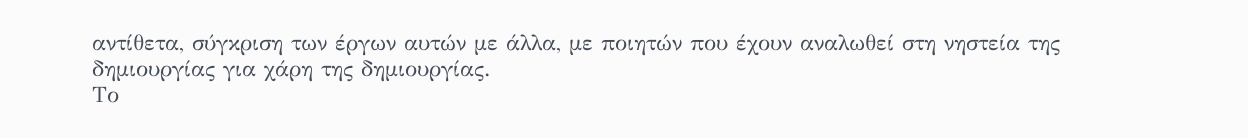αντίθετα, σύγκριση των έργων αυτών με άλλα, με ποιητών που έχουν αναλωθεί στη νηστεία της δημιουργίας για χάρη της δημιουργίας.
Το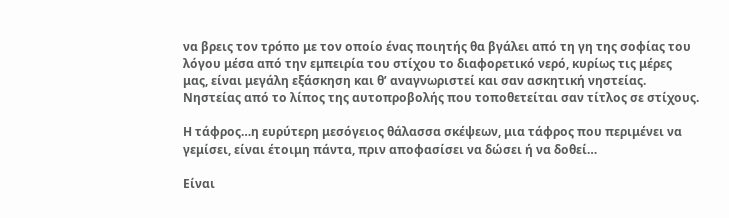να βρεις τον τρόπο με τον οποίο ένας ποιητής θα βγάλει από τη γη της σοφίας του λόγου μέσα από την εμπειρία του στίχου το διαφορετικό νερό, κυρίως τις μέρες μας, είναι μεγάλη εξάσκηση και θ’ αναγνωριστεί και σαν ασκητική νηστείας. Νηστείας από το λίπος της αυτοπροβολής που τοποθετείται σαν τίτλος σε στίχους.

Η τάφρος…η ευρύτερη μεσόγειος θάλασσα σκέψεων, μια τάφρος που περιμένει να γεμίσει, είναι έτοιμη πάντα, πριν αποφασίσει να δώσει ή να δοθεί…

Είναι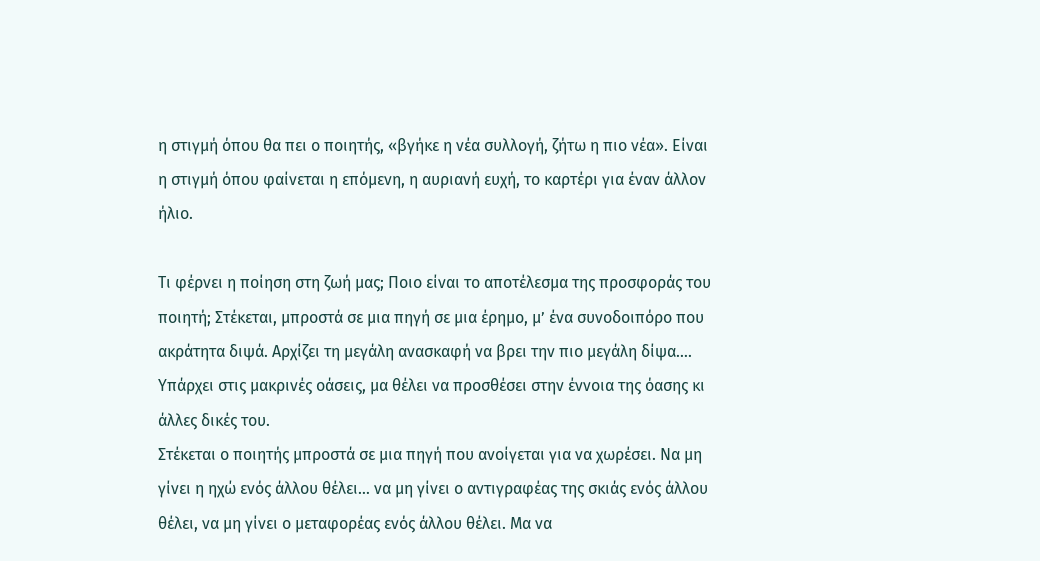η στιγμή όπου θα πει ο ποιητής, «βγήκε η νέα συλλογή, ζήτω η πιο νέα». Είναι η στιγμή όπου φαίνεται η επόμενη, η αυριανή ευχή, το καρτέρι για έναν άλλον ήλιο.

Τι φέρνει η ποίηση στη ζωή μας; Ποιο είναι το αποτέλεσμα της προσφοράς του ποιητή; Στέκεται, μπροστά σε μια πηγή σε μια έρημο, μ’ ένα συνοδοιπόρο που ακράτητα διψά. Αρχίζει τη μεγάλη ανασκαφή να βρει την πιο μεγάλη δίψα…. Υπάρχει στις μακρινές οάσεις, μα θέλει να προσθέσει στην έννοια της όασης κι άλλες δικές του.
Στέκεται ο ποιητής μπροστά σε μια πηγή που ανοίγεται για να χωρέσει. Να μη γίνει η ηχώ ενός άλλου θέλει… να μη γίνει ο αντιγραφέας της σκιάς ενός άλλου θέλει, να μη γίνει ο μεταφορέας ενός άλλου θέλει. Μα να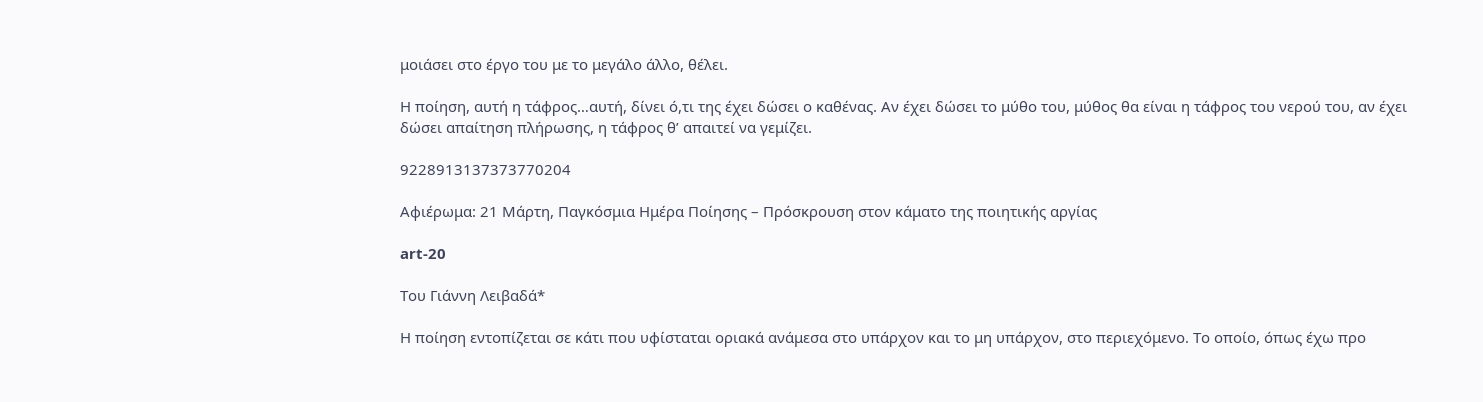μοιάσει στο έργο του με το μεγάλο άλλο, θέλει.

Η ποίηση, αυτή η τάφρος…αυτή, δίνει ό,τι της έχει δώσει ο καθένας. Αν έχει δώσει το μύθο του, μύθος θα είναι η τάφρος του νερού του, αν έχει δώσει απαίτηση πλήρωσης, η τάφρος θ’ απαιτεί να γεμίζει.

9228913137373770204

Αφιέρωμα: 21 Μάρτη, Παγκόσμια Ημέρα Ποίησης – Πρόσκρουση στον κάματο της ποιητικής αργίας

art-20

Του Γιάννη Λειβαδά*

Η ποίηση εντοπίζεται σε κάτι που υφίσταται οριακά ανάμεσα στο υπάρχον και το μη υπάρχον, στο περιεχόμενο. Το οποίο, όπως έχω προ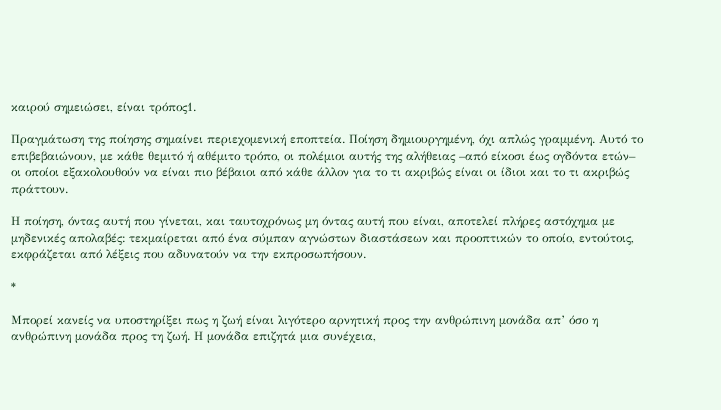καιρού σημειώσει, είναι τρόπος1.

Πραγμάτωση της ποίησης σημαίνει περιεχομενική εποπτεία. Ποίηση δημιουργημένη, όχι απλώς γραμμένη. Αυτό το επιβεβαιώνουν, με κάθε θεμιτό ή αθέμιτο τρόπο, οι πολέμιοι αυτής της αλήθειας –από είκοσι έως ογδόντα ετών– οι οποίοι εξακολουθούν να είναι πιο βέβαιοι από κάθε άλλον για το τι ακριβώς είναι οι ίδιοι και το τι ακριβώς πράττουν.

Η ποίηση, όντας αυτή που γίνεται, και ταυτοχρόνως μη όντας αυτή που είναι, αποτελεί πλήρες αστόχημα με μηδενικές απολαβές: τεκμαίρεται από ένα σύμπαν αγνώστων διαστάσεων και προοπτικών το οποίο, εντούτοις, εκφράζεται από λέξεις που αδυνατούν να την εκπροσωπήσουν.

*

Μπορεί κανείς να υποστηρίξει πως η ζωή είναι λιγότερο αρνητική προς την ανθρώπινη μονάδα απ’ όσο η ανθρώπινη μονάδα προς τη ζωή. Η μονάδα επιζητά μια συνέχεια,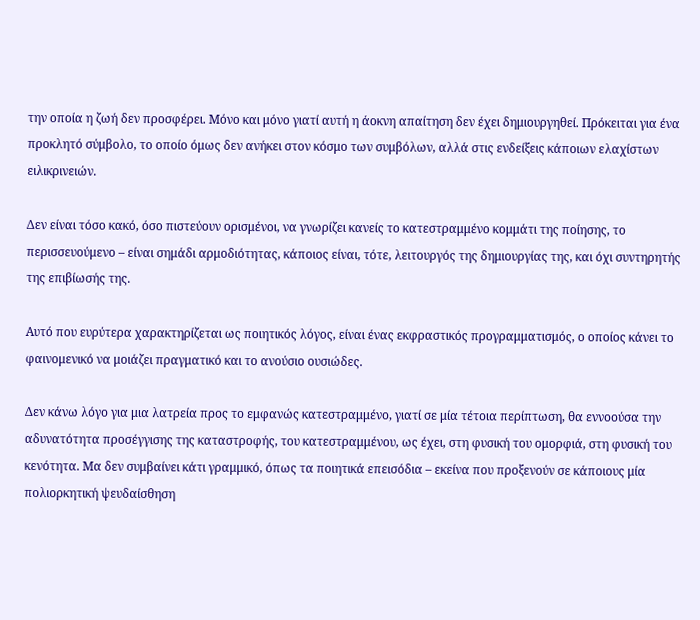την οποία η ζωή δεν προσφέρει. Μόνο και μόνο γιατί αυτή η άοκνη απαίτηση δεν έχει δημιουργηθεί. Πρόκειται για ένα προκλητό σύμβολο, το οποίο όμως δεν ανήκει στον κόσμο των συμβόλων, αλλά στις ενδείξεις κάποιων ελαχίστων ειλικρινειών.

Δεν είναι τόσο κακό, όσο πιστεύουν ορισμένοι, να γνωρίζει κανείς το κατεστραμμένο κομμάτι της ποίησης, το περισσευούμενο – είναι σημάδι αρμοδιότητας, κάποιος είναι, τότε, λειτουργός της δημιουργίας της, και όχι συντηρητής της επιβίωσής της.

Αυτό που ευρύτερα χαρακτηρίζεται ως ποιητικός λόγος, είναι ένας εκφραστικός προγραμματισμός, ο οποίος κάνει το φαινομενικό να μοιάζει πραγματικό και το ανούσιο ουσιώδες.

Δεν κάνω λόγο για μια λατρεία προς το εμφανώς κατεστραμμένο, γιατί σε μία τέτοια περίπτωση, θα εννοούσα την αδυνατότητα προσέγγισης της καταστροφής, του κατεστραμμένου, ως έχει, στη φυσική του ομορφιά, στη φυσική του κενότητα. Μα δεν συμβαίνει κάτι γραμμικό, όπως τα ποιητικά επεισόδια – εκείνα που προξενούν σε κάποιους μία πολιορκητική ψευδαίσθηση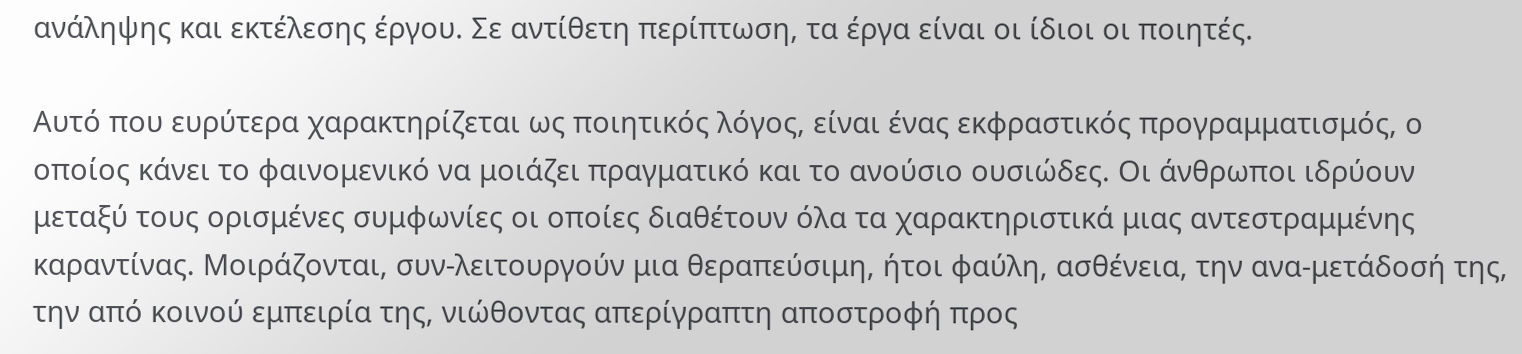ανάληψης και εκτέλεσης έργου. Σε αντίθετη περίπτωση, τα έργα είναι οι ίδιοι οι ποιητές.

Αυτό που ευρύτερα χαρακτηρίζεται ως ποιητικός λόγος, είναι ένας εκφραστικός προγραμματισμός, ο οποίος κάνει το φαινομενικό να μοιάζει πραγματικό και το ανούσιο ουσιώδες. Οι άνθρωποι ιδρύουν μεταξύ τους ορισμένες συμφωνίες οι οποίες διαθέτουν όλα τα χαρακτηριστικά μιας αντεστραμμένης καραντίνας. Μοιράζονται, συν-λειτουργούν μια θεραπεύσιμη, ήτοι φαύλη, ασθένεια, την ανα-μετάδοσή της, την από κοινού εμπειρία της, νιώθοντας απερίγραπτη αποστροφή προς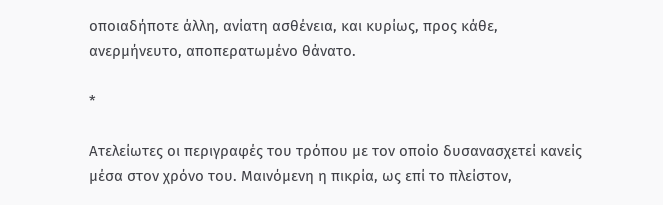οποιαδήποτε άλλη, ανίατη ασθένεια, και κυρίως, προς κάθε, ανερμήνευτο, αποπερατωμένο θάνατο.

*

Ατελείωτες οι περιγραφές του τρόπου με τον οποίο δυσανασχετεί κανείς μέσα στον χρόνο του. Μαινόμενη η πικρία, ως επί το πλείστον,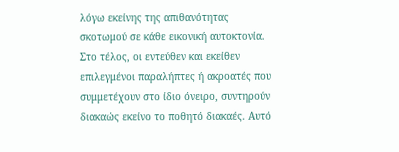λόγω εκείνης της απιθανότητας σκοτωμού σε κάθε εικονική αυτοκτονία. Στο τέλος, οι εντεύθεν και εκείθεν επιλεγμένοι παραλήπτες ή ακροατές που συμμετέχουν στο ίδιο όνειρο, συντηρούν διακαώς εκείνο το ποθητό διακαές. Αυτό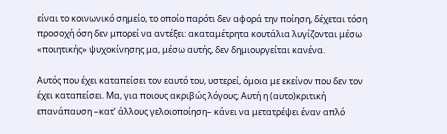είναι το κοινωνικό σημείο, το οποίο παρότι δεν αφορά την ποίηση, δέχεται τόση προσοχή όση δεν μπορεί να αντέξει: ακαταμέτρητα κουτάλια λυγίζονται μέσω «ποιητικής» ψυχοκίνησης μα, μέσω αυτής, δεν δημιουργείται κανένα.

Αυτός που έχει καταπείσει τον εαυτό του, υστερεί, όμοια με εκείνον που δεν τον έχει καταπείσει. Μα, για ποιους ακριβώς λόγους; Αυτή η (αυτο)κριτική επανάπαυση –κατ’ άλλους γελοιοποίηση– κάνει να μετατρέψει έναν απλό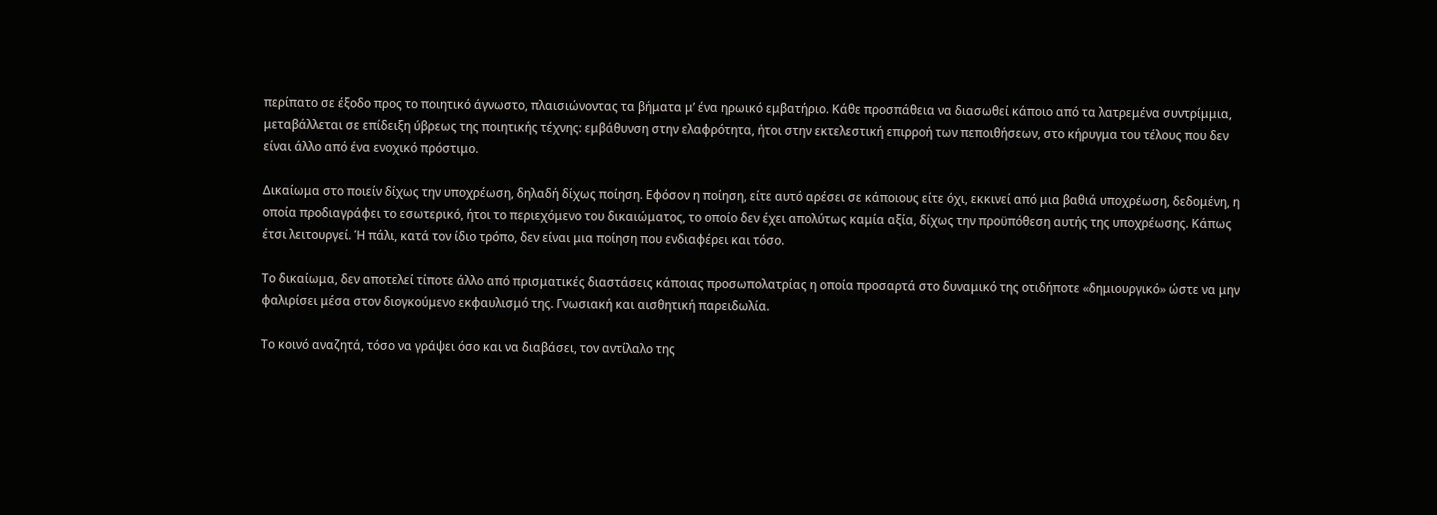περίπατο σε έξοδο προς το ποιητικό άγνωστο, πλαισιώνοντας τα βήματα μ’ ένα ηρωικό εμβατήριο. Κάθε προσπάθεια να διασωθεί κάποιο από τα λατρεμένα συντρίμμια, μεταβάλλεται σε επίδειξη ύβρεως της ποιητικής τέχνης: εμβάθυνση στην ελαφρότητα, ήτοι στην εκτελεστική επιρροή των πεποιθήσεων, στο κήρυγμα του τέλους που δεν είναι άλλο από ένα ενοχικό πρόστιμο.

Δικαίωμα στο ποιείν δίχως την υποχρέωση, δηλαδή δίχως ποίηση. Εφόσον η ποίηση, είτε αυτό αρέσει σε κάποιους είτε όχι, εκκινεί από μια βαθιά υποχρέωση, δεδομένη, η οποία προδιαγράφει το εσωτερικό, ήτοι το περιεχόμενο του δικαιώματος, το οποίο δεν έχει απολύτως καμία αξία, δίχως την προϋπόθεση αυτής της υποχρέωσης. Κάπως έτσι λειτουργεί. Ή πάλι, κατά τον ίδιο τρόπο, δεν είναι μια ποίηση που ενδιαφέρει και τόσο.

Το δικαίωμα, δεν αποτελεί τίποτε άλλο από πρισματικές διαστάσεις κάποιας προσωπολατρίας η οποία προσαρτά στο δυναμικό της οτιδήποτε «δημιουργικό» ώστε να μην φαλιρίσει μέσα στον διογκούμενο εκφαυλισμό της. Γνωσιακή και αισθητική παρειδωλία.

Το κοινό αναζητά, τόσο να γράψει όσο και να διαβάσει, τον αντίλαλο της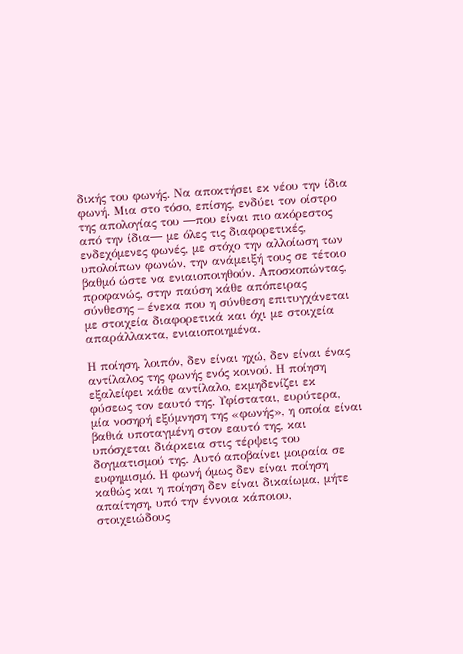δικής του φωνής. Να αποκτήσει εκ νέου την ίδια φωνή. Μια στο τόσο, επίσης, ενδύει τον οίστρο της απολογίας του ―που είναι πιο ακόρεστος από την ίδια― με όλες τις διαφορετικές, ενδεχόμενες φωνές, με στόχο την αλλοίωση των υπολοίπων φωνών, την ανάμειξή τους σε τέτοιο βαθμό ώστε να ενιαιοποιηθούν. Αποσκοπώντας, προφανώς, στην παύση κάθε απόπειρας σύνθεσης – ένεκα που η σύνθεση επιτυγχάνεται με στοιχεία διαφορετικά και όχι με στοιχεία απαράλλακτα, ενιαιοποιημένα.

Η ποίηση, λοιπόν, δεν είναι ηχώ, δεν είναι ένας αντίλαλος της φωνής ενός κοινού. Η ποίηση εξαλείφει κάθε αντίλαλο, εκμηδενίζει εκ φύσεως τον εαυτό της. Υφίσταται, ευρύτερα, μία νοσηρή εξύμνηση της «φωνής», η οποία είναι βαθιά υποταγμένη στον εαυτό της, και υπόσχεται διάρκεια στις τέρψεις του δογματισμού της. Αυτό αποβαίνει μοιραία σε ευφημισμό. Η φωνή όμως δεν είναι ποίηση καθώς και η ποίηση δεν είναι δικαίωμα, μήτε απαίτηση, υπό την έννοια κάποιου, στοιχειώδους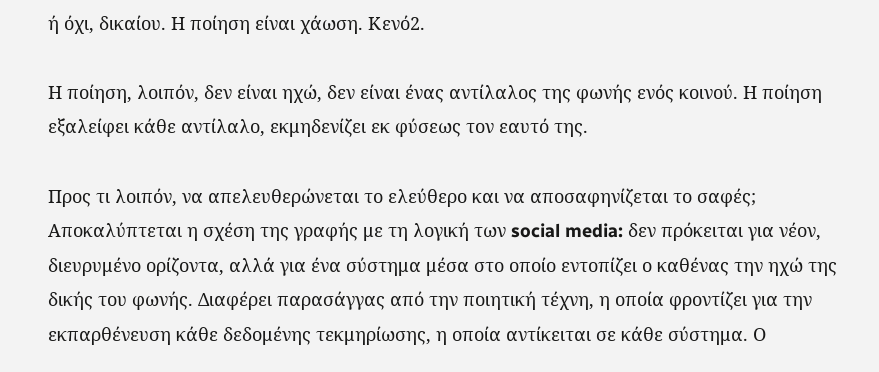ή όχι, δικαίου. Η ποίηση είναι χάωση. Κενό2.

Η ποίηση, λοιπόν, δεν είναι ηχώ, δεν είναι ένας αντίλαλος της φωνής ενός κοινού. Η ποίηση εξαλείφει κάθε αντίλαλο, εκμηδενίζει εκ φύσεως τον εαυτό της.

Προς τι λοιπόν, να απελευθερώνεται το ελεύθερο και να αποσαφηνίζεται το σαφές; Αποκαλύπτεται η σχέση της γραφής με τη λογική των social media: δεν πρόκειται για νέον, διευρυμένο ορίζοντα, αλλά για ένα σύστημα μέσα στο οποίο εντοπίζει ο καθένας την ηχώ της δικής του φωνής. Διαφέρει παρασάγγας από την ποιητική τέχνη, η οποία φροντίζει για την εκπαρθένευση κάθε δεδομένης τεκμηρίωσης, η οποία αντίκειται σε κάθε σύστημα. Ο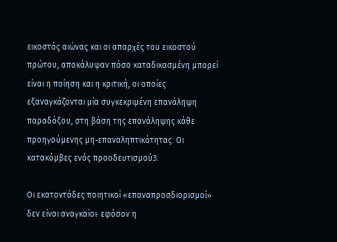εικοστός αιώνας και οι απαρχές του εικοστού πρώτου, αποκάλυψαν πόσο καταδικασμένη μπορεί είναι η ποίηση και η κριτική, οι οποίες εξαναγκάζονται μία συγκεκριμένη επανάληψη παραδόξου, στη βάση της επανάληψης κάθε προηγούμενης μη-επαναληπτικότητας. Οι κατακόμβες ενός προοδευτισμού3.

Οι εκατοντάδες ποιητικοί «επαναπροσδιορισμοί» δεν είναι αναγκαίοι· εφόσον η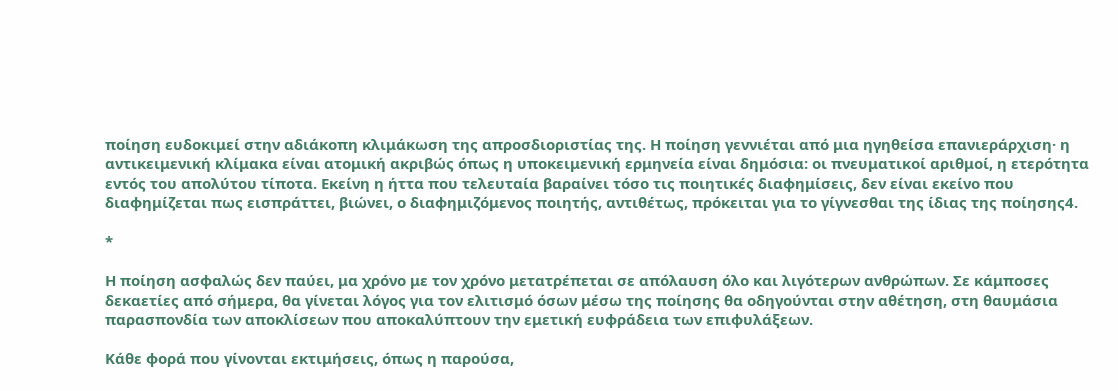ποίηση ευδοκιμεί στην αδιάκοπη κλιμάκωση της απροσδιοριστίας της. Η ποίηση γεννιέται από μια ηγηθείσα επανιεράρχιση· η αντικειμενική κλίμακα είναι ατομική ακριβώς όπως η υποκειμενική ερμηνεία είναι δημόσια: οι πνευματικοί αριθμοί, η ετερότητα εντός του απολύτου τίποτα. Εκείνη η ήττα που τελευταία βαραίνει τόσο τις ποιητικές διαφημίσεις, δεν είναι εκείνο που διαφημίζεται πως εισπράττει, βιώνει, ο διαφημιζόμενος ποιητής, αντιθέτως, πρόκειται για το γίγνεσθαι της ίδιας της ποίησης4.

*

Η ποίηση ασφαλώς δεν παύει, μα χρόνο με τον χρόνο μετατρέπεται σε απόλαυση όλο και λιγότερων ανθρώπων. Σε κάμποσες δεκαετίες από σήμερα, θα γίνεται λόγος για τον ελιτισμό όσων μέσω της ποίησης θα οδηγούνται στην αθέτηση, στη θαυμάσια παρασπονδία των αποκλίσεων που αποκαλύπτουν την εμετική ευφράδεια των επιφυλάξεων.

Κάθε φορά που γίνονται εκτιμήσεις, όπως η παρούσα,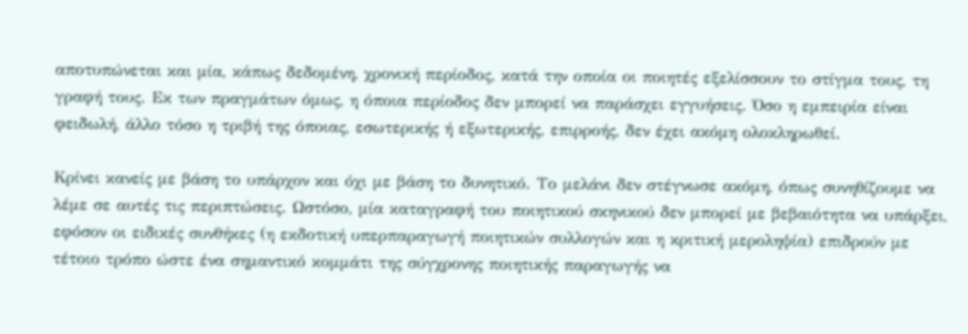αποτυπώνεται και μία, κάπως δεδομένη, χρονική περίοδος, κατά την οποία οι ποιητές εξελίσσουν το στίγμα τους, τη γραφή τους. Εκ των πραγμάτων όμως, η όποια περίοδος δεν μπορεί να παράσχει εγγυήσεις. Όσο η εμπειρία είναι φειδωλή, άλλο τόσο η τριβή της όποιας, εσωτερικής ή εξωτερικής, επιρροής, δεν έχει ακόμη ολοκληρωθεί.

Κρίνει κανείς με βάση το υπάρχον και όχι με βάση το δυνητικό. Το μελάνι δεν στέγνωσε ακόμη, όπως συνηθίζουμε να λέμε σε αυτές τις περιπτώσεις. Ωστόσο, μία καταγραφή του ποιητικού σκηνικού δεν μπορεί με βεβαιότητα να υπάρξει, εφόσον οι ειδικές συνθήκες (η εκδοτική υπερπαραγωγή ποιητικών συλλογών και η κριτική μεροληψία) επιδρούν με τέτοιο τρόπο ώστε ένα σημαντικό κομμάτι της σύγχρονης ποιητικής παραγωγής να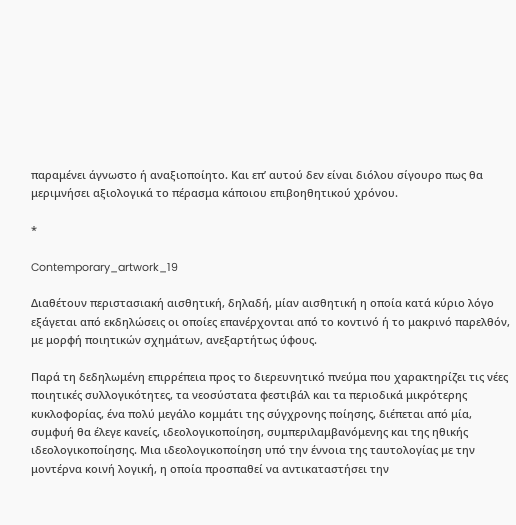παραμένει άγνωστο ή αναξιοποίητο. Και επ’ αυτού δεν είναι διόλου σίγουρο πως θα μεριμνήσει αξιολογικά το πέρασμα κάποιου επιβοηθητικού χρόνου.

*

Contemporary_artwork_19

Διαθέτουν περιστασιακή αισθητική, δηλαδή, μίαν αισθητική η οποία κατά κύριο λόγο εξάγεται από εκδηλώσεις οι οποίες επανέρχονται από το κοντινό ή το μακρινό παρελθόν, με μορφή ποιητικών σχημάτων, ανεξαρτήτως ύφους.

Παρά τη δεδηλωμένη επιρρέπεια προς το διερευνητικό πνεύμα που χαρακτηρίζει τις νέες ποιητικές συλλογικότητες, τα νεοσύστατα φεστιβάλ και τα περιοδικά μικρότερης κυκλοφορίας, ένα πολύ μεγάλο κομμάτι της σύγχρονης ποίησης, διέπεται από μία, συμφυή θα έλεγε κανείς, ιδεολογικοποίηση, συμπεριλαμβανόμενης και της ηθικής ιδεολογικοποίησης. Μια ιδεολογικοποίηση υπό την έννοια της ταυτολογίας με την μοντέρνα κοινή λογική, η οποία προσπαθεί να αντικαταστήσει την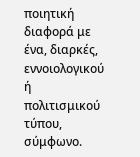ποιητική διαφορά με ένα, διαρκές, εννοιολογικού ή πολιτισμικού τύπου, σύμφωνο.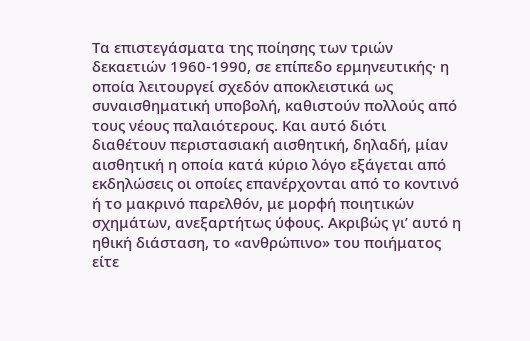Τα επιστεγάσματα της ποίησης των τριών δεκαετιών 1960-1990, σε επίπεδο ερμηνευτικής· η οποία λειτουργεί σχεδόν αποκλειστικά ως συναισθηματική υποβολή, καθιστούν πολλούς από τους νέους παλαιότερους. Και αυτό διότι διαθέτουν περιστασιακή αισθητική, δηλαδή, μίαν αισθητική η οποία κατά κύριο λόγο εξάγεται από εκδηλώσεις οι οποίες επανέρχονται από το κοντινό ή το μακρινό παρελθόν, με μορφή ποιητικών σχημάτων, ανεξαρτήτως ύφους. Ακριβώς γι’ αυτό η ηθική διάσταση, το «ανθρώπινο» του ποιήματος είτε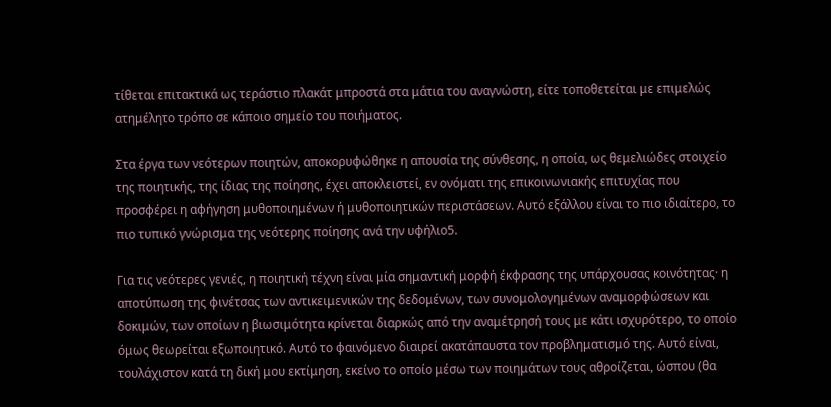τίθεται επιτακτικά ως τεράστιο πλακάτ μπροστά στα μάτια του αναγνώστη, είτε τοποθετείται με επιμελώς ατημέλητο τρόπο σε κάποιο σημείο του ποιήματος.

Στα έργα των νεότερων ποιητών, αποκορυφώθηκε η απουσία της σύνθεσης, η οποία, ως θεμελιώδες στοιχείο της ποιητικής, της ίδιας της ποίησης, έχει αποκλειστεί, εν ονόματι της επικοινωνιακής επιτυχίας που προσφέρει η αφήγηση μυθοποιημένων ή μυθοποιητικών περιστάσεων. Αυτό εξάλλου είναι το πιο ιδιαίτερο, το πιο τυπικό γνώρισμα της νεότερης ποίησης ανά την υφήλιο5.

Για τις νεότερες γενιές, η ποιητική τέχνη είναι μία σημαντική μορφή έκφρασης της υπάρχουσας κοινότητας· η αποτύπωση της φινέτσας των αντικειμενικών της δεδομένων, των συνομολογημένων αναμορφώσεων και δοκιμών, των οποίων η βιωσιμότητα κρίνεται διαρκώς από την αναμέτρησή τους με κάτι ισχυρότερο, το οποίο όμως θεωρείται εξωποιητικό. Αυτό το φαινόμενο διαιρεί ακατάπαυστα τον προβληματισμό της. Αυτό είναι, τουλάχιστον κατά τη δική μου εκτίμηση, εκείνο το οποίο μέσω των ποιημάτων τους αθροίζεται, ώσπου (θα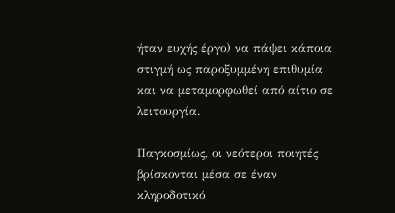ήταν ευχής έργο) να πάψει κάποια στιγμή ως παροξυμμένη επιθυμία και να μεταμορφωθεί από αίτιο σε λειτουργία.

Παγκοσμίως, οι νεότεροι ποιητές βρίσκονται μέσα σε έναν κληροδοτικό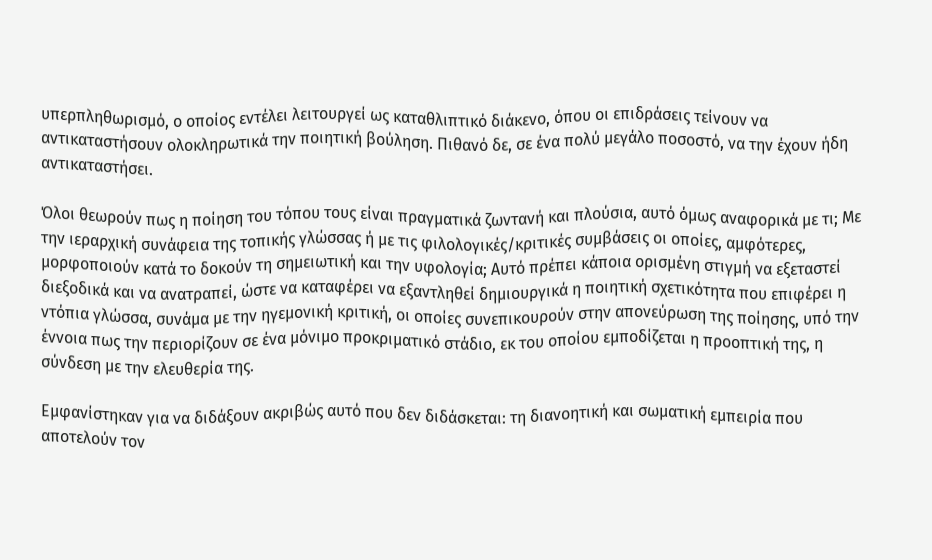υπερπληθωρισμό, ο οποίος εντέλει λειτουργεί ως καταθλιπτικό διάκενο, όπου οι επιδράσεις τείνουν να αντικαταστήσουν ολοκληρωτικά την ποιητική βούληση. Πιθανό δε, σε ένα πολύ μεγάλο ποσοστό, να την έχουν ήδη αντικαταστήσει.

Όλοι θεωρούν πως η ποίηση του τόπου τους είναι πραγματικά ζωντανή και πλούσια, αυτό όμως αναφορικά με τι; Με την ιεραρχική συνάφεια της τοπικής γλώσσας ή με τις φιλολογικές/κριτικές συμβάσεις οι οποίες, αμφότερες, μορφοποιούν κατά το δοκούν τη σημειωτική και την υφολογία; Αυτό πρέπει κάποια ορισμένη στιγμή να εξεταστεί διεξοδικά και να ανατραπεί, ώστε να καταφέρει να εξαντληθεί δημιουργικά η ποιητική σχετικότητα που επιφέρει η ντόπια γλώσσα, συνάμα με την ηγεμονική κριτική, οι οποίες συνεπικουρούν στην απονεύρωση της ποίησης, υπό την έννοια πως την περιορίζουν σε ένα μόνιμο προκριματικό στάδιο, εκ του οποίου εμποδίζεται η προοπτική της, η σύνδεση με την ελευθερία της.

Εμφανίστηκαν για να διδάξουν ακριβώς αυτό που δεν διδάσκεται: τη διανοητική και σωματική εμπειρία που αποτελούν τον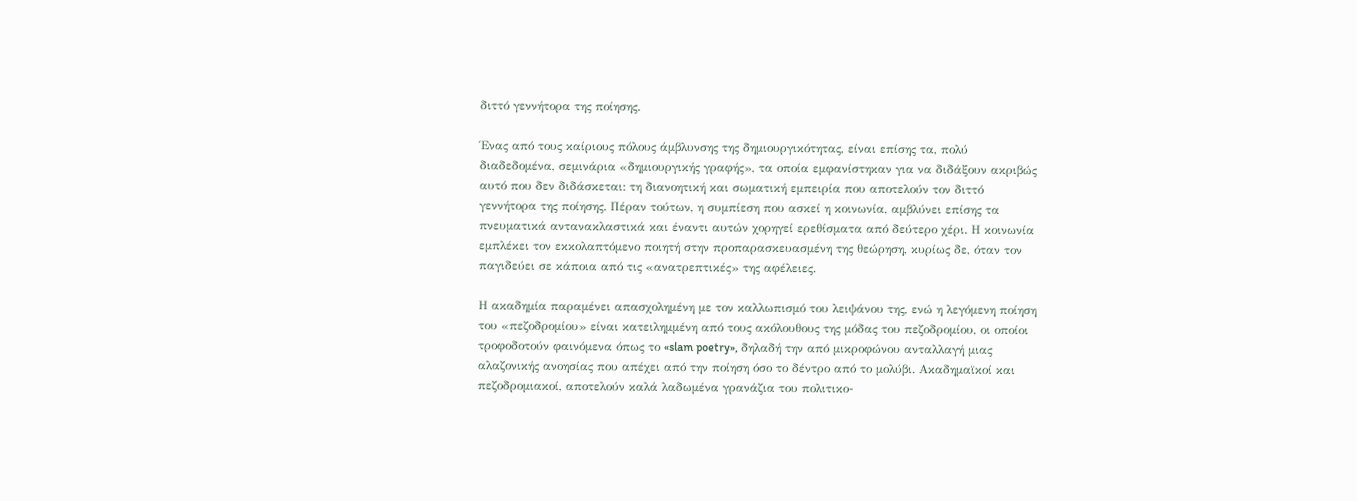διττό γεννήτορα της ποίησης.

Ένας από τους καίριους πόλους άμβλυνσης της δημιουργικότητας, είναι επίσης τα, πολύ διαδεδομένα, σεμινάρια «δημιουργικής γραφής», τα οποία εμφανίστηκαν για να διδάξουν ακριβώς αυτό που δεν διδάσκεται: τη διανοητική και σωματική εμπειρία που αποτελούν τον διττό γεννήτορα της ποίησης. Πέραν τούτων, η συμπίεση που ασκεί η κοινωνία, αμβλύνει επίσης τα πνευματικά αντανακλαστικά και έναντι αυτών χορηγεί ερεθίσματα από δεύτερο χέρι. Η κοινωνία εμπλέκει τον εκκολαπτόμενο ποιητή στην προπαρασκευασμένη της θεώρηση, κυρίως δε, όταν τον παγιδεύει σε κάποια από τις «ανατρεπτικές» της αφέλειες.

Η ακαδημία παραμένει απασχολημένη με τον καλλωπισμό του λειψάνου της, ενώ η λεγόμενη ποίηση του «πεζοδρομίου» είναι κατειλημμένη από τους ακόλουθους της μόδας του πεζοδρομίου, οι οποίοι τροφοδοτούν φαινόμενα όπως το «slam poetry», δηλαδή την από μικροφώνου ανταλλαγή μιας αλαζονικής ανοησίας που απέχει από την ποίηση όσο το δέντρο από το μολύβι. Ακαδημαϊκοί και πεζοδρομιακοί, αποτελούν καλά λαδωμένα γρανάζια του πολιτικο-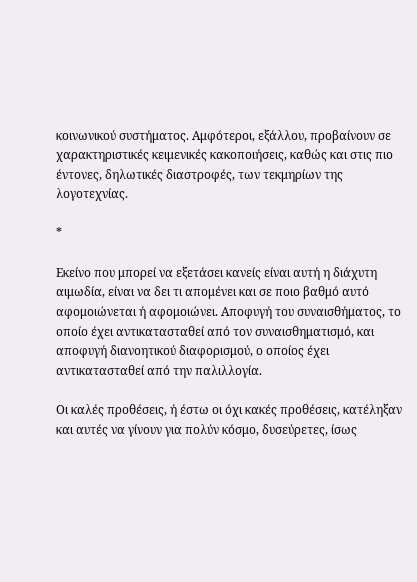κοινωνικού συστήματος. Αμφότεροι, εξάλλου, προβαίνουν σε χαρακτηριστικές κειμενικές κακοποιήσεις, καθώς και στις πιο έντονες, δηλωτικές διαστροφές, των τεκμηρίων της λογοτεχνίας.

*

Εκείνο που μπορεί να εξετάσει κανείς είναι αυτή η διάχυτη αιμωδία, είναι να δει τι απομένει και σε ποιο βαθμό αυτό αφομοιώνεται ή αφομοιώνει. Αποφυγή του συναισθήματος, το οποίο έχει αντικατασταθεί από τον συναισθηματισμό, και αποφυγή διανοητικού διαφορισμού, ο οποίος έχει αντικατασταθεί από την παλιλλογία.

Οι καλές προθέσεις, ή έστω οι όχι κακές προθέσεις, κατέληξαν και αυτές να γίνουν για πολύν κόσμο, δυσεύρετες, ίσως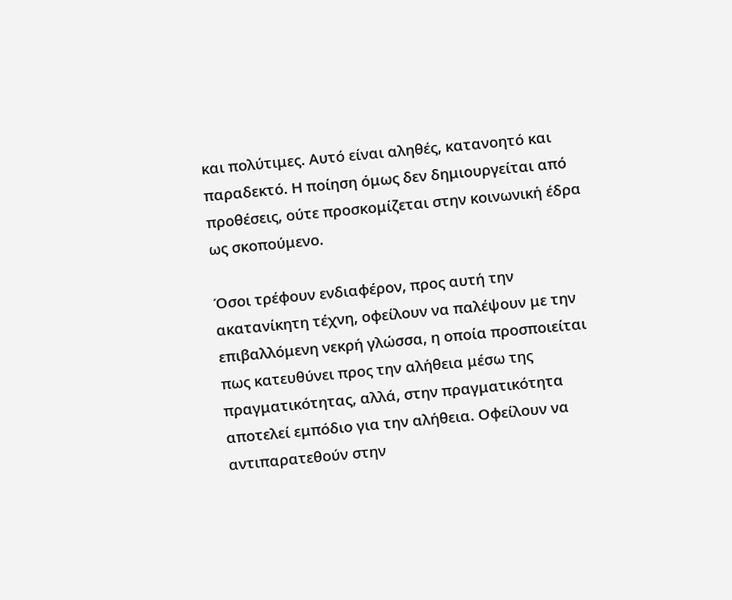και πολύτιμες. Αυτό είναι αληθές, κατανοητό και παραδεκτό. Η ποίηση όμως δεν δημιουργείται από προθέσεις, ούτε προσκομίζεται στην κοινωνική έδρα ως σκοπούμενο.

Όσοι τρέφουν ενδιαφέρον, προς αυτή την ακατανίκητη τέχνη, οφείλουν να παλέψουν με την επιβαλλόμενη νεκρή γλώσσα, η οποία προσποιείται πως κατευθύνει προς την αλήθεια μέσω της πραγματικότητας, αλλά, στην πραγματικότητα αποτελεί εμπόδιο για την αλήθεια. Οφείλουν να αντιπαρατεθούν στην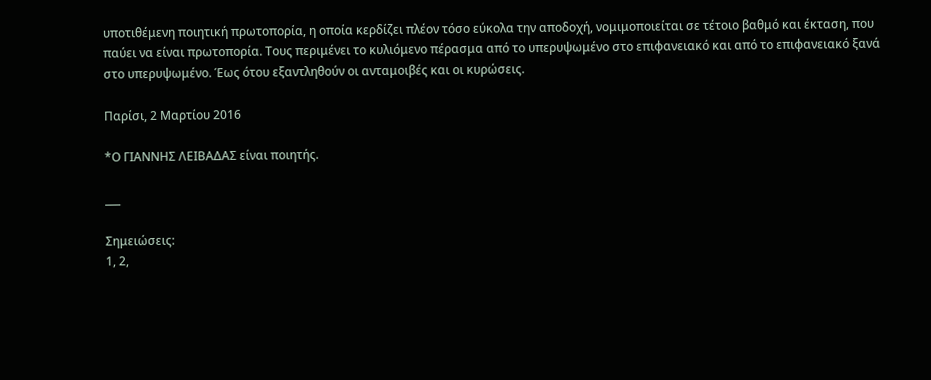υποτιθέμενη ποιητική πρωτοπορία, η οποία κερδίζει πλέον τόσο εύκολα την αποδοχή, νομιμοποιείται σε τέτοιο βαθμό και έκταση, που παύει να είναι πρωτοπορία. Τους περιμένει το κυλιόμενο πέρασμα από το υπερυψωμένο στο επιφανειακό και από το επιφανειακό ξανά στο υπερυψωμένο. Έως ότου εξαντληθούν οι ανταμοιβές και οι κυρώσεις.

Παρίσι, 2 Μαρτίου 2016

*Ο ΓΙΑΝΝΗΣ ΛΕΙΒΑΔΑΣ είναι ποιητής.

___

Σημειώσεις:
1, 2,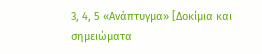3, 4, 5 «Ανάπτυγμα» [Δοκίμια και σημειώματα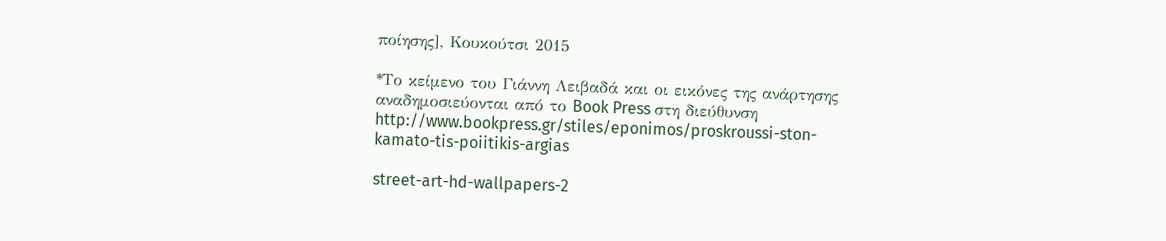ποίησης], Κουκούτσι 2015

*Το κείμενο του Γιάννη Λειβαδά και οι εικόνες της ανάρτησης αναδημοσιεύονται από το Book Press στη διεύθυνση http://www.bookpress.gr/stiles/eponimos/proskroussi-ston-kamato-tis-poiitikis-argias

street-art-hd-wallpapers-2